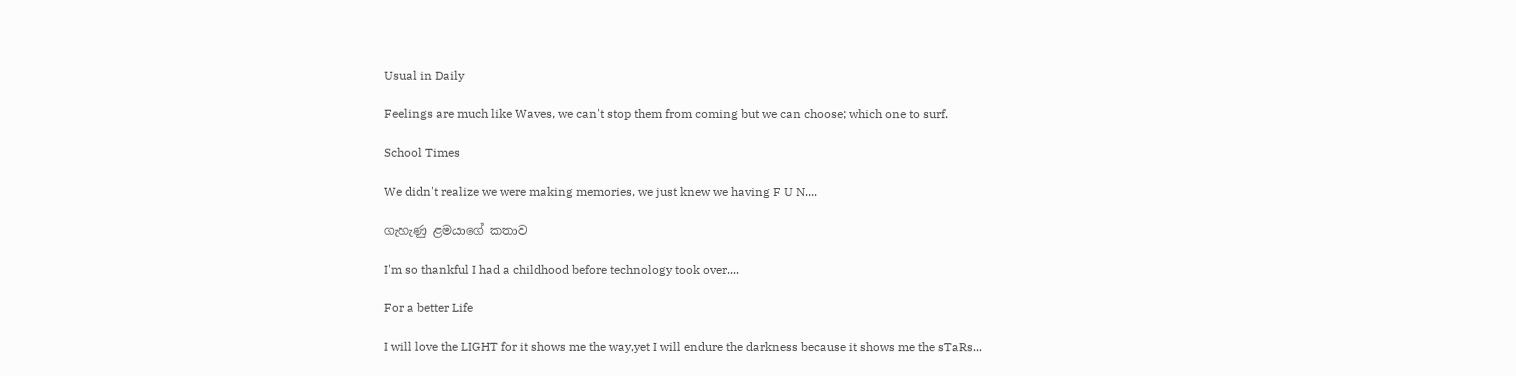Usual in Daily

Feelings are much like Waves, we can't stop them from coming but we can choose; which one to surf.

School Times

We didn't realize we were making memories, we just knew we having F U N....

ගැහැණු ළමයාගේ කතාව

I'm so thankful I had a childhood before technology took over....

For a better Life

I will love the LIGHT for it shows me the way,yet I will endure the darkness because it shows me the sTaRs...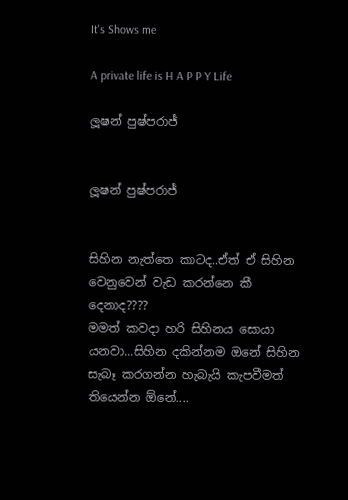It's Shows me

A private life is H A P P Y Life

ලූෂන් පුෂ්පරාජ්


ලූෂන් පුෂ්පරාජ්


සිහින නැත්තෙ කාටද..ඒත් ඒ සිහින වෙනුවෙන් වැඩ කරන්නෙ කී දෙනාද????
මමත් කවදා හරි සිහිනය සොයා යනවා...සිහින දකින්නම ඔනේ සිහින සැබෑ කරගන්න හැබැයි කැපවීමත් තියෙන්න ඕනේ....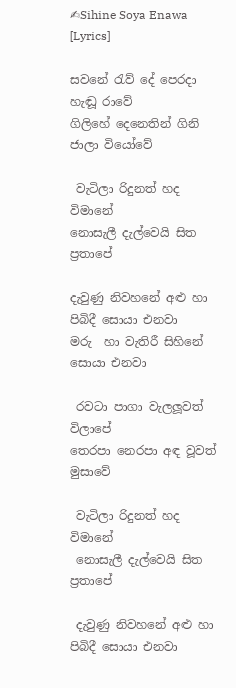✍Sihine Soya Enawa [Lyrics]

සවනේ රැව් දේ පෙරදා හැඬූ රාවේ
ගිලිහේ දෙනෙතින් ගිනි ජාලා වියෝවේ

 වැටිලා රිදුනත් හද විමානේ
නොසැලී දැල්වෙයි සිත ප්‍රතාපේ

දැවුණු නිවහනේ අළු හා පිබිදී සොයා එනවා
මරු  හා වැතිරී සිහිනේ සොයා එනවා

 රවටා පාගා වැලලූවත් විලාපේ
තෙරපා නෙරපා අඳ වූවත් මුසාවේ

 වැටිලා රිදුනත් හද විමානේ
 නොසැලී දැල්වෙයි සිත ප්‍රතාපේ

 දැවුණු නිවහනේ අළු හා පිබිදී සොයා එනවා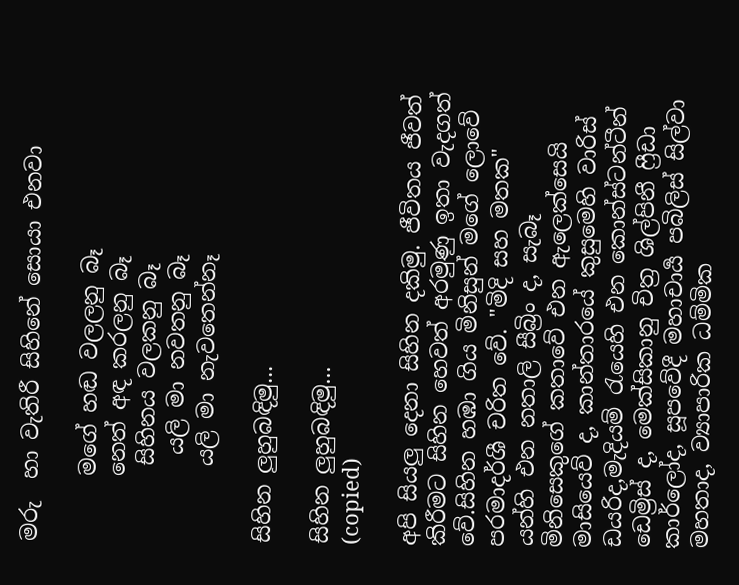මරු  හා වැතිරී සිහිනේ සොයා එනවා

      මගේ හඬ වලලනු බෑ
      නෙත් අඳ කරලනු බෑ
       සිහිනය වලකනු බෑ
        යලි මා නවතනු බෑ
       යලි මා නැවතෙන්නෑ

සිහින ලුහුබඳිමු...

සිහින ලුහුබඳිමු...
(copied)

අපි සියලු දෙනා සිහින දකිමු. ජීවිතය ජීවත් කිරීමට සිහින හෙවත් අරමුණු ඉතා වැදගත්‍ වේ.සිහින හඹා ගිය මිනිසුන් මගේ ලොවේ පරමාදර්ශී චරිත වේ. "මිදි සහ මතක" යන්හි එන නතාලි සීබ්‍රිං ද, සැබෑ මිනිසෙකුගේ කතාවේ එන ඇලෙක්සෙයි මාසියෙව් ද, කාන්තාරයේ කුසුමෙහි වාරිස් ඩයරිද,මැදියම් රැයෙහි එන කොන්ස්ටන්ටීන් ඩෙම්‍රිස් ද, මෙක්සිකානු චිත්‍ර ශිල්පිනී ෆ්‍රීඩා කාර්ලෝද, සූපවේදී මහාචාර්‍ය පබිලිස් සිල්වා මහතාද, ව්‍යාපාරික ධම්මික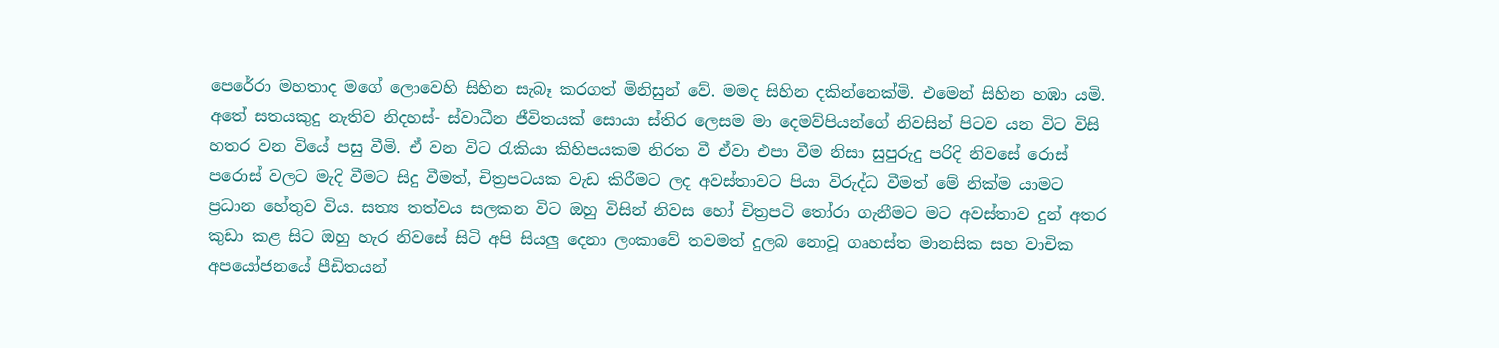පෙරේරා මහතාද මගේ ලොවෙහි සිහින සැබෑ කරගත් මිනිසුන්‍ වේ. මමද සිහින දකින්නෙක්මි. එමෙන් සිහින හඹා යමි.
අතේ සතයකුදු නැතිව නිදහස්- ස්වාධීන ජීවිතයක් සොයා ස්තිර ලෙසම මා දෙමව්පියන්ගේ නිවසින් පිටව යන විට විසි හතර වන වියේ පසු වීමි. ඒ වන විට රැකියා කිහිපයකම නිරත වී ඒවා එපා වීම නිසා සුපුරුදු පරිදි නිවසේ රොස් පරොස් වලට මැදි වීමට සිදු වීමත්, චිත්‍රපටයක වැඩ කිරීමට ලද අවස්තාවට පියා විරුද්ධ වීමත් මේ නික්ම යාමට ප්‍රධාන හේතුව විය. සත්‍ය තත්වය සලකන විට ඔහු විසින් නිවස හෝ චිත්‍රපටි තෝරා ගැනීමට මට අවස්තාව දුන් අතර කුඩා කළ සිට ඔහු හැර නිවසේ සිටි අපි සියලු දෙනා ලංකාවේ තවමත් දුලබ නොවූ ගෘහස්ත මානසික සහ වාචික අපයෝජනයේ පීඩිතයන්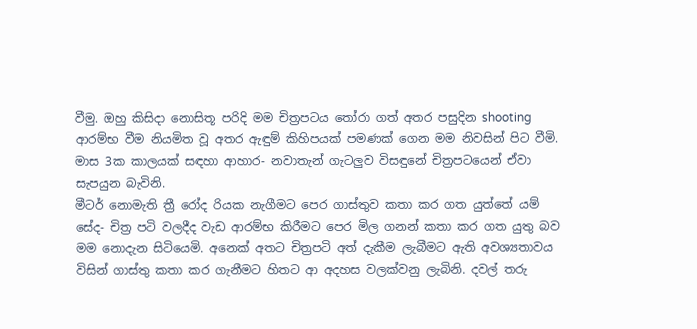වීමු. ඔහු කිසිදා නොසිතූ පරිදි මම චිත්‍රපටය තෝරා ගත් අතර පසුදින shooting ආරම්භ වීම නියමිත වූ අතර ඇඳුම් කිහිපයක් පමණක් ගෙන මම නිවසින් පිට වීමි. මාස 3ක කාලයක් සඳහා ආහාර- නවාතැන් ගැටලුව විසඳුනේ චිත්‍රපටයෙන් ඒවා සැපයුන බැවිනි.
මීටර් නොමැති ත්‍රී රෝද රියක නැගීමට පෙර ගාස්තුව කතා කර ගත යුත්තේ යම් සේද- චිත්‍ර පටි වලදීද වැඩ ආරම්භ කිරීමට පෙර මිල ගනන් කතා කර ගත යුතු බව මම නොදැන සිටියෙමි. අනෙක් අතට චිත්‍රපටි අත් දැකීම ලැබීමට ඇති අවශ්‍යතාවය විසින් ගාස්තු කතා කර ගැනීමට හිතට ආ අදහස වලක්වනු ලැබිනි. දවල් තරු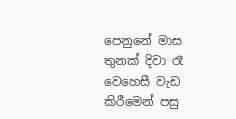පෙනුනේ මාස තුනක් දිවා රෑ වෙහෙසී වැඩ කිරීමෙන් පසු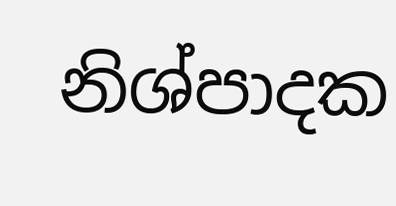නිශ්පාදක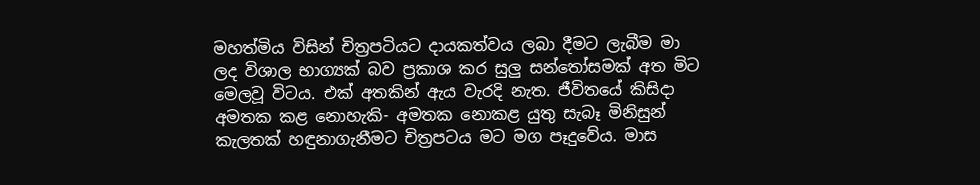මහත්මිය විසින් චිත්‍රපටියට දායකත්වය ලබා දීමට ලැබීම මා ලද විශාල භාග්‍යක් බව ප්‍රකාශ කර සුලු සන්තෝසමක් අත මිට මෙලවූ විටය. එක් අතකින් ඇය වැරදි නැත. ජීවිතයේ කිසිදා අමතක කළ නොහැකි- අමතක නොකළ යුතු සැබෑ මිනිසුන් කැලතක් හඳුනාගැනීමට චිත්‍රපටය මට මග පෑදුවේය. මාස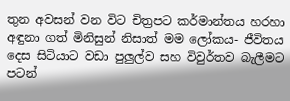තුන අවසන් වන විට චිත්‍රපට කර්මාන්තය හරහා අඳුනා ගත් මිනිසුන් නිසාත් මම ලෝකය- ජීවිතය දෙස සිටියාට වඩා පුලුල්ව සහ විවුර්තව බැලීමට පටන්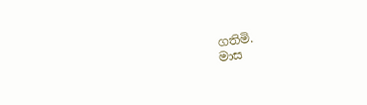ගතිමි.
මාස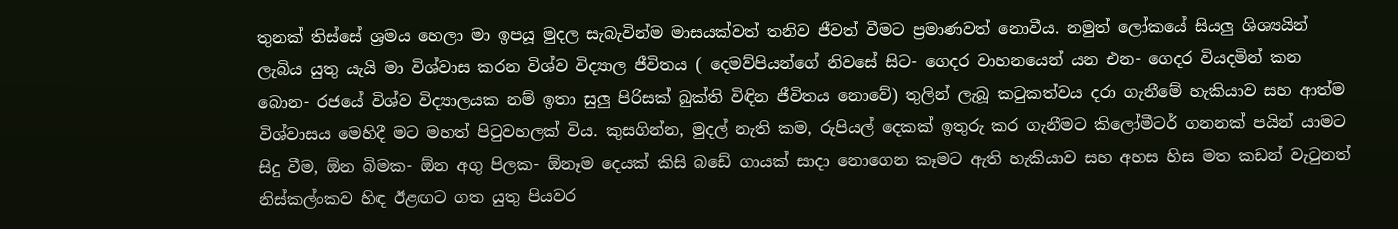තුනක් තිස්සේ ශ්‍රමය හෙලා මා ඉපයූ මුදල සැබැවින්ම මාසයක්වත් තනිව ජීවත් වීමට ප්‍රමාණවත් නොවීය. නමුත් ලෝකයේ සියලු ශිශ්‍යයින් ලැබිය යුතු යැයි මා විශ්වාස කරන විශ්ව විද්‍යාල ජීවිතය ( දෙමව්පියන්ගේ නිවසේ සිට- ගෙදර වාහනයෙන් යන එන- ගෙදර වියදමින් කන බොන- රජයේ විශ්ව විද්‍යාලයක නම් ඉතා සුලු පිරිසක් බුක්ති විඳින ජීවිතය නොවේ) තුලින් ලැබූ කටුකත්වය දරා ගැනීමේ හැකියාව සහ ආත්ම විශ්වාසය මෙහිදී මට මහත් පිටුවහලක් විය. කුසගින්න, මුදල් නැති කම, රුපියල් දෙකක් ඉතුරු කර ගැනීමට කිලෝමීටර් ගනනක් පයින් යාමට සිදු වීම, ඕන බිමක- ඕන අගු පිලක- ඕනෑම දෙයක් කිසි බඩේ ගායක් සාදා නොගෙන කෑමට ඇති හැකියාව සහ අහස හිස මත කඩන් වැටුනත් නිස්කල්ංකව හිඳ ඊළඟට ගත යුතු පියවර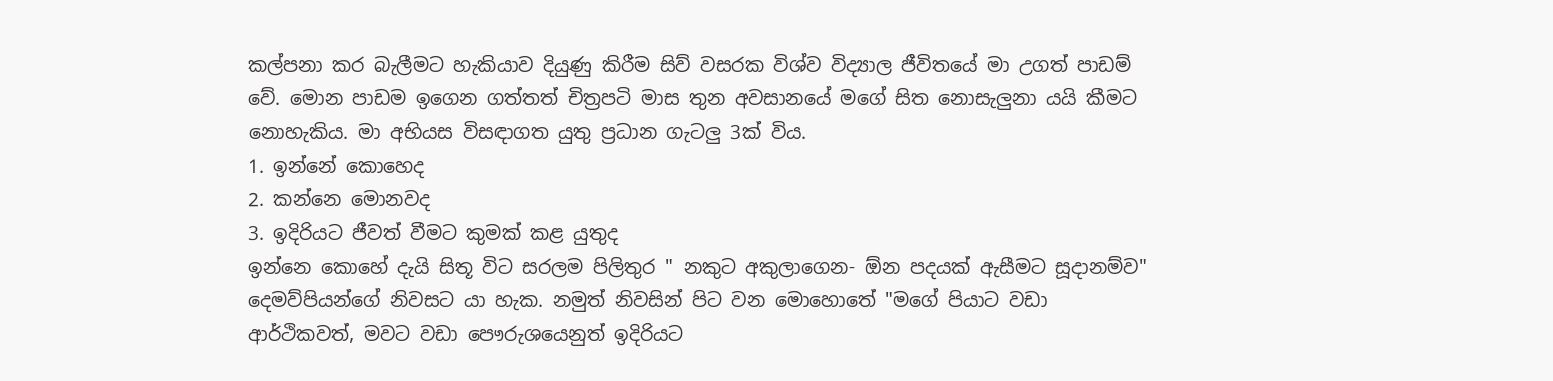කල්පනා කර බැලීමට හැකියාව දියුණු කිරීම සිව් වසරක විශ්ව විද්‍යාල ජීවිතයේ මා උගත් පාඩම්‍ වේ. මොන පාඩම ඉගෙන ගත්තත් චිත්‍රපටි මාස තුන අවසානයේ මගේ සිත නොසැලුනා යයි කීමට නොහැකිය. මා අභියස විසඳාගත යුතු ප්‍රධාන ගැටලු 3ක් විය.
1. ඉන්නේ කොහෙද
2. කන්නෙ මොනවද
3. ඉදිරියට ජීවත් වීමට කුමක් කළ යුතුද
ඉන්නෙ කොහේ දැයි සිතූ විට සරලම පිලිතුර " නකුට අකුලාගෙන- ඕන පදයක් ඇසීමට සූදානම්ව" දෙමව්පියන්ගේ නිවසට යා හැක. නමුත් නිවසින් පිට වන මොහොතේ "මගේ පියාට වඩා ආර්ථිකවත්, මවට වඩා පෞරුශයෙනුත් ඉදිරියට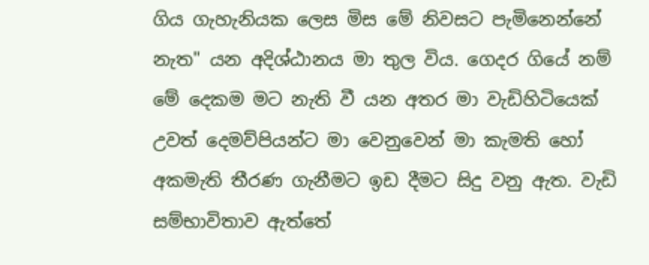ගිය ගැහැනියක ලෙස මිස මේ නිවසට පැමිනෙන්නේ නැත" යන අදිශ්ඨානය මා තුල විය. ගෙදර ගියේ නම් මේ දෙකම මට නැති වී යන අතර මා වැඩිහිටියෙක් උවත් දෙමව්පියන්ට මා වෙනුවෙන් මා කැමති හෝ අකමැති තීරණ ගැනීමට ඉඩ දීමට සිදු වනු ඇත. වැඩි සම්භාවිතාව ඇත්තේ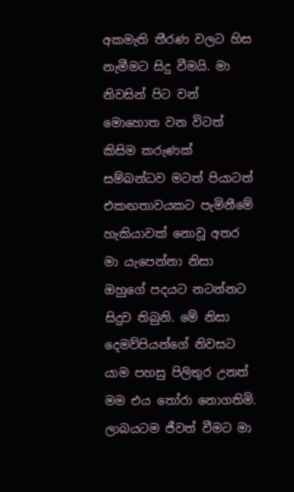අකමැති තීරණ වලට හිස නැමීමට සිදු වීමයි. මා නිවසින් පිට වන් මොහොත වන විටත් කිසිම කරුණක් සම්බන්ධව මටත් පියාටත් එකඟතාවයකට පැමිනීමේ හැකියාවක් නොවූ අතර මා යැපෙන්නා නිසා ඔහුගේ පදයට නටන්නට සිදුව තිබුනි. මේ නිසා දෙමව්පියන්ගේ නිවසට යාම පහසු පිලිතුර උනත් මම එය තෝරා නොගතිමි.
ලාබයටම ජීවත් වීමට මා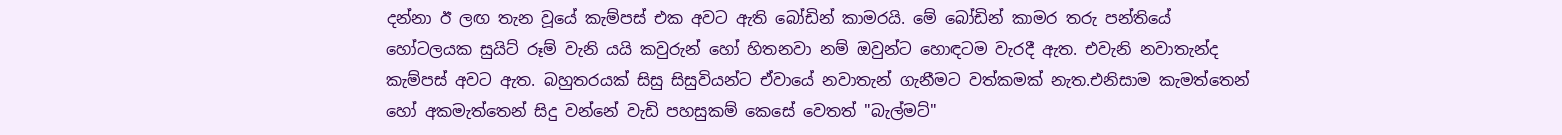දන්නා ඊ ලඟ තැන වූයේ කැම්පස් එක අවට ඇති බෝඩින් කාමරයි. මේ බෝඩින් කාමර තරු පන්තියේ හෝටලයක සුයිට් රූම් වැනි යයි කවුරුන් හෝ හිතනවා නම් ඔවුන්ට හොඳටම වැරදී ඇත. එවැනි නවාතැන්ද කැම්පස් අවට ඇත. බහුතරයක් සිසු සිසුවියන්ට ඒවායේ නවාතැන් ගැනීමට වත්කමක් නැත.එනිසාම කැමත්තෙන් හෝ අකමැත්තෙන් සිදු වන්නේ වැඩි පහසුකම් කෙසේ වෙතත් "බැල්මට්"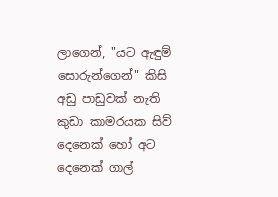ලාගෙන්, "යට ඇඳුම් සොරුන්ගෙන්" කිසි අඩු පාඩුවක් නැති කුඩා කාමරයක සිව් දෙනෙක් හෝ අට දෙනෙක් ගාල්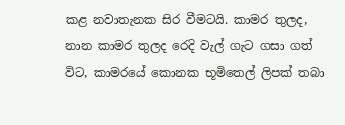කළ නවාතැනක සිර වීමටයි. කාමර තුලද, නාන කාමර තුලද රෙදි වැල් ගැට ගසා ගත් විට, කාමරයේ කොනක භූමිතෙල් ලිපක් තබා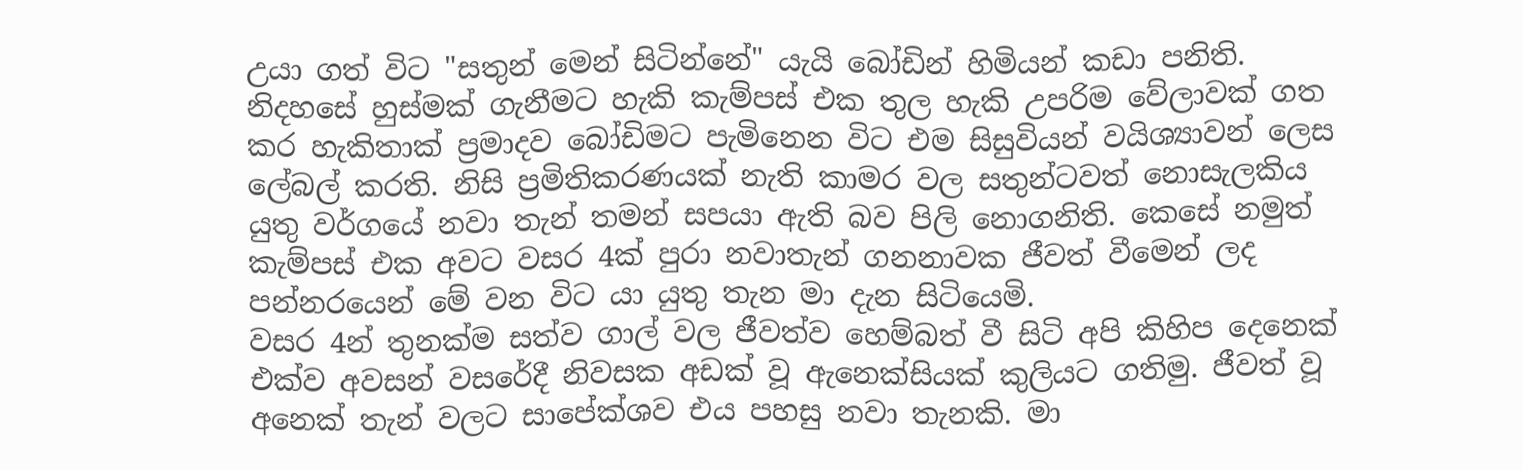උයා ගත් විට "සතුන් මෙන් සිටින්නේ" යැයි බෝඩින් හිමියන් කඩා පනිති. නිදහසේ හුස්මක් ගැනීමට හැකි කැම්පස් එක තුල හැකි උපරිම වේලාවක් ගත කර හැකිතාක් ප්‍රමාදව බෝඩිමට පැමිනෙන විට එම සිසුවියන් වයිශ්‍යාවන් ලෙස ලේබල් කරති. නිසි ප්‍රමිතිකරණයක් නැති කාමර වල සතුන්ටවත් නොසැලකිය යුතු වර්ගයේ නවා තැන් තමන් සපයා ඇති බව පිලි නොගනිති. කෙසේ නමුත් කැම්පස් එක අවට වසර 4ක් පුරා නවාතැන් ගනනාවක ජීවත් වීමෙන් ලද පන්නරයෙන් මේ වන විට යා යුතු තැන මා දැන සිටියෙමි.
වසර 4න් තුනක්ම සත්ව ගාල් වල ජීවත්ව හෙම්බත් වී සිටි අපි කිහිප දෙනෙක් එක්ව අවසන් වසරේදී නිවසක අඩක් වූ ඇනෙක්සියක් කුලියට ගතිමු. ජීවත් වූ අනෙක් තැන් වලට සාපේක්ශව එය පහසු නවා තැනකි. මා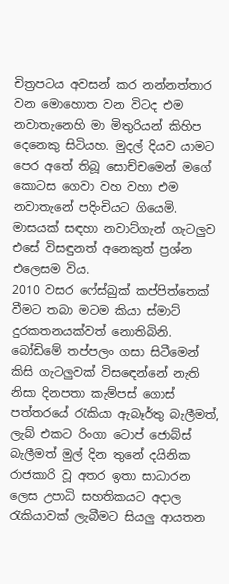චිත්‍රපටය අවසන් කර නන්නත්තාර වන මොහොත වන විටද එම නවාතැනෙහි මා මිතුරියන් කිහිප දෙනෙකු සිටියහ. මුදල් දියව යාමට පෙර අතේ තිබූ සොච්චමෙන් මගේ කොටස ගෙවා වහ වහා එම නවාතැනේ පදිංචියට ගියෙමි. මාසයක් සඳහා නවාට්ගැන් ගැටලුව එසේ විසඳුනත් අනෙකුත් ප්‍රශ්න එලෙසම විය.
2010 වසර ෆේස්බුක් කප්පිත්තෙක් වීමට තබා මටම කියා ස්මාට් දුරකතනයක්වත් නොතිබිනි. බෝඩිමේ තප්පලං ගසා සිටීමෙන් කිසි ගැටලුවක් විසඳෙන්නේ නැති නිසා දිනපතා කැම්පස් ගොස් පත්තරයේ රැකියා ඇබෑර්තු බැලීමත්, ලැබ් එකට රිංගා ටොප් ජොබ්ස් බැලීමත් මුල් දින තුනේ දයිනික රාජකාරි වූ අතර ඉතා සාධාරන ලෙස උපාධි සහතිකයට අදාල රැකියාවක් ලැබීමට සියලු ආයතන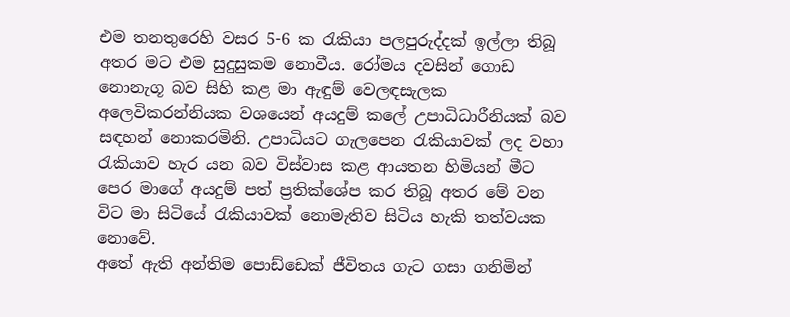එම තනතුරෙහි වසර 5-6 ක රැකියා පලපුරුද්දක් ඉල්ලා තිබූ අතර මට එම සුදුසුකම නොවීය. රෝමය දවසින් ගොඩ නොනැගූ බව සිහි කළ මා ඇඳුම් වෙලඳසැලක අලෙවිකරන්නියක වශයෙන් අයදුම් කලේ උපාධිධාරීනියක් බව සඳහන් නොකරමිනි. උපාධියට ගැලපෙන රැකියාවක් ලද වහා රැකියාව හැර යන බව විස්වාස කළ ආයතන හිමියන් මීට පෙර මාගේ අයදුම් පත් ප්‍රතික්ශේප කර තිබූ අතර මේ වන විට මා සිටියේ රැකියාවක් නොමැතිව සිටිය හැකි තත්වයක නොවේ.
අතේ ඇති අන්තිම පොඩ්ඩෙක් ජීවිතය ගැට ගසා ගනිමින්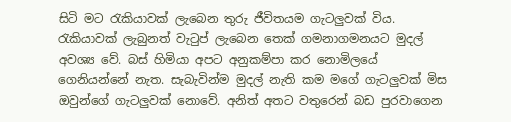සිටි මට රැකියාවක් ලැබෙන තුරු ජීවිතයම ගැටලුවක් විය. රැකියාවක් ලැබුනත් වැටුප් ලැබෙන තෙක් ගමනාගමනයට මුදල් අවශ්‍ය වේ. බස් හිමියා අපට අනුකම්පා කර නොමිලයේ ගෙනියන්නේ නැත. සැබැවින්ම මුදල් නැති කම මගේ ගැටලුවක් මිස ඔවුන්ගේ ගැටලුවක් නොවේ. අනිත් අතට වතුරෙන් බඩ පුරවාගෙන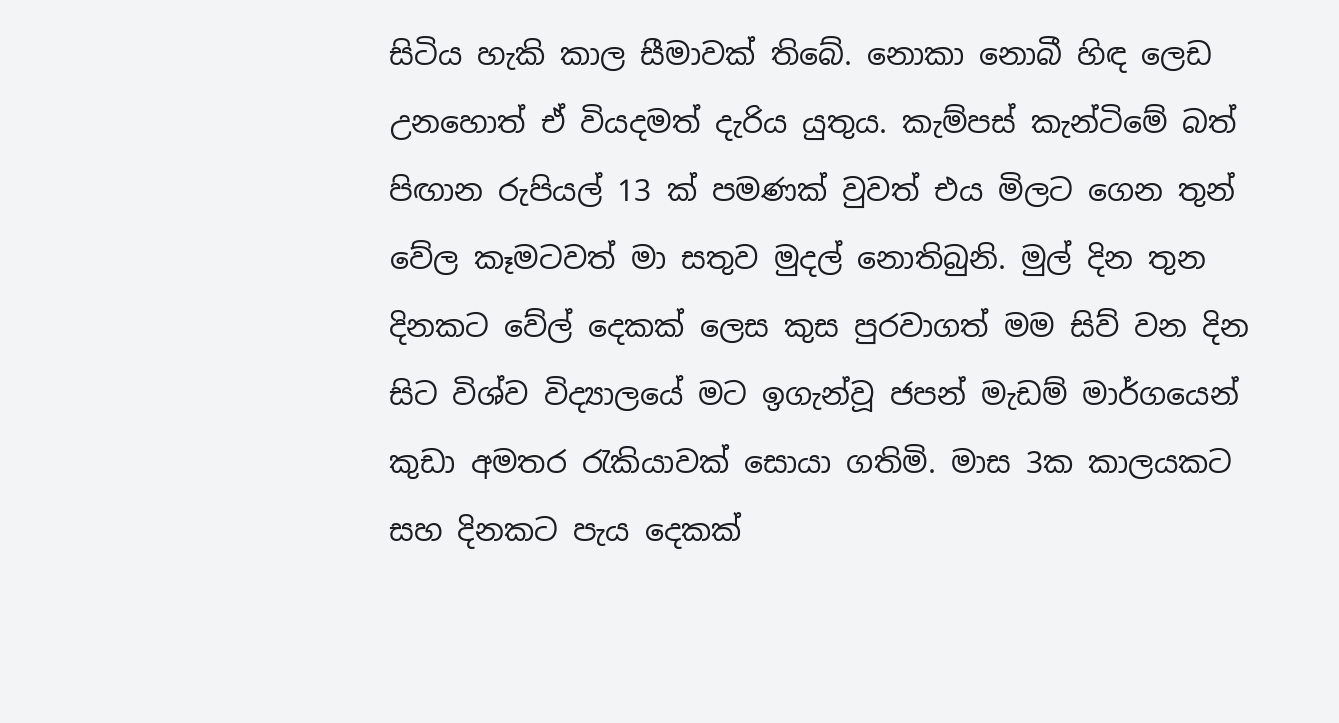සිටිය හැකි කාල සීමාවක් තිබේ. නොකා නොබී හිඳ ලෙඩ උනහොත් ඒ වියදමත් දැරිය යුතුය. කැම්පස් කැන්ටිමේ බත් පිඟාන රුපියල් 13 ක් පමණක් වුවත් එය මිලට ගෙන තුන් වේල කෑමටවත් මා සතුව මුදල් නොතිබුනි. මුල් දින තුන දිනකට වේල් දෙකක් ලෙස කුස පුරවාගත් මම සිව් වන දින සිට විශ්ව විද්‍යාලයේ මට ඉගැන්වූ ජපන් මැඩම් මාර්ගයෙන් කුඩා අමතර රැකියාවක් සොයා ගතිමි. මාස 3ක කාලයකට සහ දිනකට පැය දෙකක්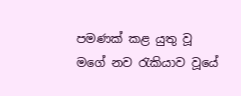පමණක් කළ යුතු වූ මගේ නව රැකියාව වූයේ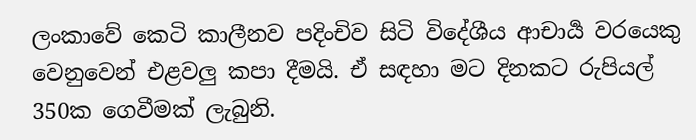ලංකාවේ කෙටි කාලීනව පදිංචිව සිටි විදේශීය ආචාර්‍ය වරයෙකු වෙනුවෙන් එළවලු කපා දීමයි. ඒ සඳහා මට දිනකට රුපියල් 350ක ගෙවීමක් ලැබුනි.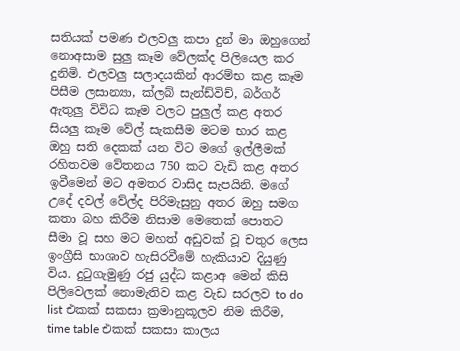සතියක් පමණ එලවලු කපා දුන් මා ඔහුගෙන් නොඅසාම සුලු කෑම වේලක්ද පිලියෙල කර දුනිමි. එලවලු සලාදයකින් ආරම්භ කළ කෑම පිසීම ලසාන්‍යා, ක්ලබ් සැන්ඩ්විච්, බර්ගර් ඇතුලු විවිධ කෑම වලට පුලුල් කළ අතර සියලු කෑම වේල් සැකසීම මටම භාර කළ ඔහු සති දෙකක් යන විට මගේ ඉල්ලීමක් රහිතවම වේතනය 750 කට වැඩි කළ අතර ඉවීමෙන් මට අමතර වාසිද සැපයිනි. මගේ උදේ දවල් වේල්ද පිරිමැසුනු අතර ඔහු සමග කතා බහ කිරීම නිසාම මෙතෙක් පොතට සීමා වූ සහ මට මහත් අඩුවක් වූ චතුර ලෙස ඉංග්‍රීසි භාශාව හැසිරවීමේ හැකියාව දියුණු විය. දුටුගැමුණු රජු යුද්ධ කළාඅ මෙන් කිසි පිලිවෙලක් නොමැතිව කළ වැඩ සරලව to do list එකක් සකසා ක්‍රමානුකූලව නිම කිරීම, time table එකක් සකසා කාලය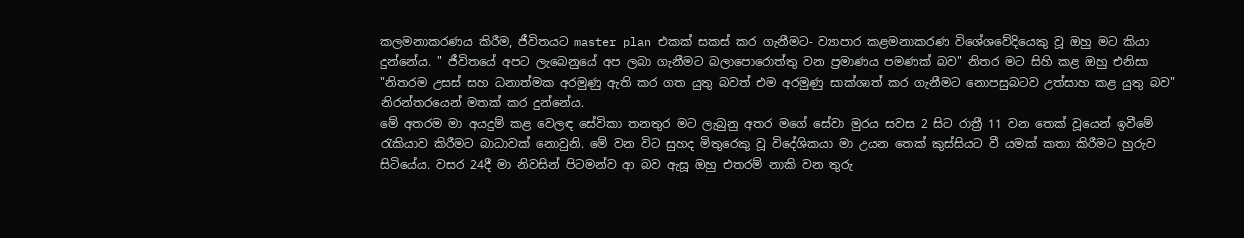කලමනාකරණය කිරීම, ජීවිතයට master plan එකක් සකස් කර ගැනීමට- ව්‍යාපාර කළමනාකරණ විශේශවේදියෙකු වූ ඔහු මට කියා දුන්නේය. " ජීවිතයේ අපට ලැබෙනුයේ අප ලබා ගැනීමට බලාපොරොත්තු වන ප්‍රමාණය පමණක් බව" නිතර මට සිහි කළ ඔහු එනිසා "නිතරම උසස් සහ ධනාත්මක අරමුණු ඇති කර ගත යුතු බවත් එම අරමුණු සාක්ශාත් කර ගැනීමට නොපසුබටව උත්සාහ කළ යුතු බව" නිරන්තරයෙන් මතක් කර දුන්නේය.
මේ අතරම මා අයදුම් කළ වෙලඳ සේවිකා තනතුර මට ලැබුනු අතර මගේ සේවා මුරය සවස 2 සිට රාත්‍රී 11 වන තෙක් වූයෙන් ඉවීමේ රැකියාව කිරීමට බාධාවක් නොවුනි. මේ වන විට සුහද මිතුරෙකු වූ විදේශිකයා මා උයන තෙක් කුස්සියට වී යමක් කතා කිරීමට හුරුව සිටියේය. වසර 24දී මා නිවසින් පිටමන්ව ආ බව ඇසූ ඔහු එතරම් නාකි වන තුරු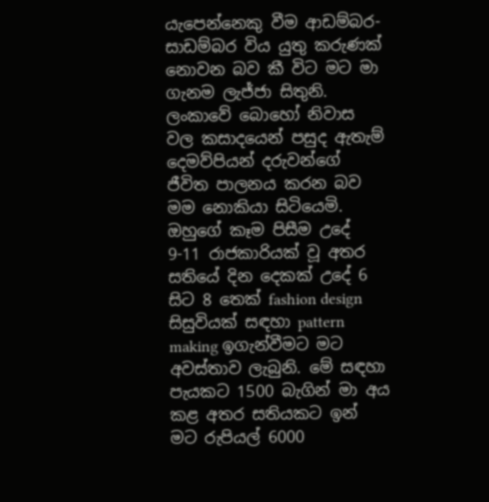යැපෙන්නෙකු වීම ආඩම්බර-සාඩම්බර විය යුතු කරුණක් නොවන බව කී විට මට මා ගැනම ලැජ්ජා සිතුනි. ලංකාවේ බොහෝ නිවාස වල කසාදයෙන් පසුද ඇතැම් දෙමව්පියන් දරුවන්ගේ ජීවිත පාලනය කරන බව මම නොකියා සිටියෙමි.
ඔහුගේ කෑම පිසීම උදේ 9-11 රාජකාරියක් වූ අතර සතියේ දින දෙකක් උදේ 6 සිට 8 තෙක් fashion design සිසුවියක් සඳහා pattern making ඉගැන්වීමට මට අවස්තාව ලැබුනි. මේ සඳහා පැයකට 1500 බැගින් මා අය කළ අතර සතියකට ඉන් මට රුපියල් 6000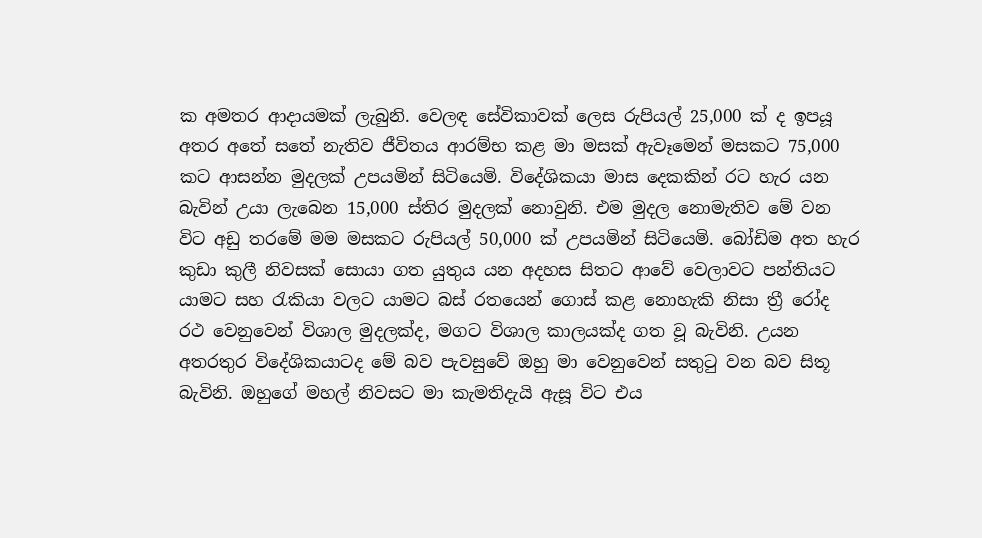ක අමතර ආදායමක් ලැබුනි. වෙලඳ සේවිකාවක් ලෙස රුපියල් 25,000 ක් ද ඉපයූ අතර අතේ සතේ නැතිව ජීවිතය ආරම්භ කළ මා මසක් ඇවෑමෙන් මසකට 75,000 කට ආසන්න මුදලක් උපයමින් සිටියෙමි. විදේශිකයා මාස දෙකකින් රට හැර යන බැවින් උයා ලැබෙන 15,000 ස්තිර මුදලක් නොවුනි. එම මුදල නොමැතිව මේ වන විට අඩු තරමේ මම මසකට රුපියල් 50,000 ක් උපයමින් සිටියෙමි. බෝඩිම අත හැර කුඩා කුලී නිවසක් සොයා ගත යුතුය යන අදහස සිතට ආවේ වෙලාවට පන්තියට යාමට සහ රැකියා වලට යාමට බස් රතයෙන් ගොස් කළ නොහැකි නිසා ත්‍රී රෝද රථ වෙනුවෙන් විශාල මුදලක්ද, මගට විශාල කාලයක්ද ගත වූ බැවිනි. උයන අතරතුර විදේශිකයාටද මේ බව පැවසුවේ ඔහු මා වෙනුවෙන් සතුටු වන බව සිතූ බැවිනි. ඔහුගේ මහල් නිවසට මා කැමතිදැයි ඇසූ විට එය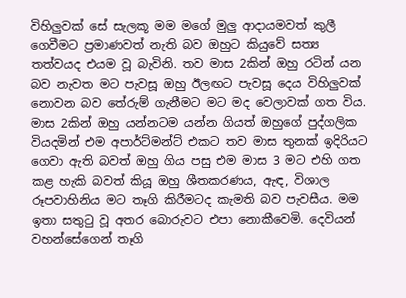විහිලුවක් සේ සැලකූ මම මගේ මුලු ආදායමවත් කුලී ගෙවීමට ප්‍රමාණවත් නැති බව ඔහුට කියුවේ සත්‍ය තත්වයද එයම වූ බැවිනි. තව මාස 2කින් ඔහු රටින් යන බව නැවත මට පැවසූ ඔහු ඊලඟට පැවසූ දෙය විහිලුවක් නොවන බව තේරුම් ගැනීමට මට මද වෙලාවක් ගත විය. මාස 2කින් ඔහු යන්නටම යන්න ගියත් ඔහුගේ පුද්ගලික වියදමින් එම අපාර්ට්මන්ට් එකට තව මාස තුනක් ඉදිරියට ගෙවා ඇති බවත් ඔහු ගිය පසු එම මාස 3 මට එහි ගත කළ හැකි බවත් කියූ ඔහු ශීතකරණය, ඇඳ, විශාල රූපවාහිනිය මට තෑගි කිරීමටද කැමති බව පැවසීය. මම ඉතා සතුටු වූ අතර බොරුවට එපා නොකීවෙමි. දෙවියන් වහන්සේගෙන් තෑගි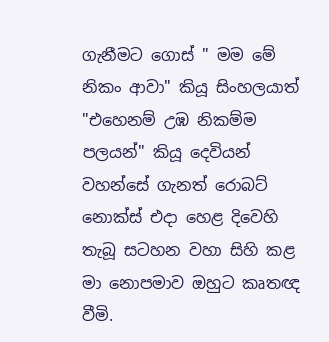ගැනීමට ගොස් " මම මේ නිකං ආවා" කියූ සිංහලයාත් "එහෙනම් උඹ නිකම්ම පලයන්" කියූ දෙවියන් වහන්සේ ගැනත් රොබට් නොක්ස් එදා හෙළ දිවෙහි තැබූ සටහන වහා සිහි කළ මා නොපමාව ඔහුට කෘතඥ වීමි.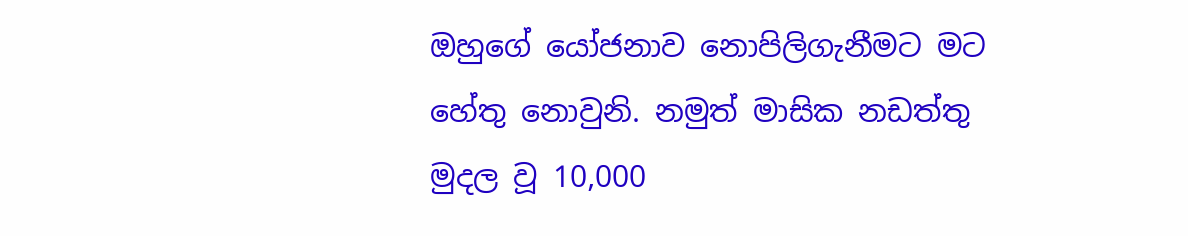ඔහුගේ යෝජනාව නොපිලිගැනීමට මට හේතු නොවුනි. නමුත් මාසික නඩත්තු මුදල වූ 10,000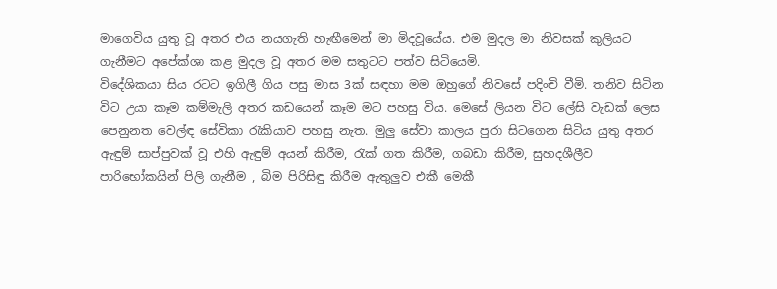මාගෙවිය යුතු වූ අතර එය නයගැති හැඟීමෙන් මා මිදවූයේය. එම මුදල මා නිවසක් කුලියට ගැනීමට අපේක්ශා කළ මුදල වූ අතර මම සතුටට පත්ව සිටියෙමි.
විදේශිකයා සිය රටට ඉගිලී ගිය පසු මාස 3ක් සඳහා මම ඔහුගේ නිවසේ පදිංචි වීමි. තනිව සිටින විට උයා කෑම කම්මැලි අතර කඩයෙන් කෑම මට පහසු විය. මෙසේ ලියන විට ලේසි වැඩක් ලෙස පෙනුනත වෙල්ඳ සේවිකා රැකියාව පහසු නැත. මුලු සේවා කාලය පුරා සිටගෙන සිටිය යුතු අතර ඇඳුම් සාප්පුවක් වූ එහි ඇඳුම් අයන් කිරීම, රැක් ගත කිරීම, ගබඩා කිරීම, සුහදශීලීව පාරිභෝකයින් පිලි ගැනීම , බිම පිරිසිඳු කිරීම ඇතුලුව එකී මෙකී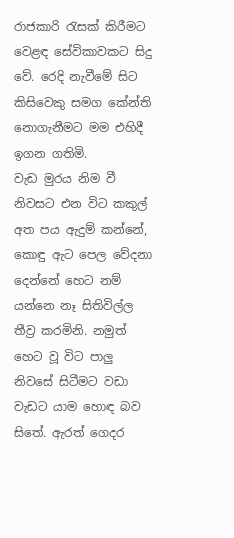රාජකාරි රැසක් කිරීමට වෙළඳ සේවිකාවකට සිදු වේ. රෙදි නැවීමේ සිට කිසිවෙකු සමග කේන්‍ති නොගැනීමට මම එහිදී ඉගන ගතිමි.
වැඩ මුරය නිම වී නිවසට එන විට කකුල් අත පය ඇදුම් කන්නේ, කොඳු ඇට පෙල වේදනා දෙන්නේ හෙට නම් යන්නෙ නෑ සිතිවිල්ල තීව්‍ර කරමිනි. නමුත් හෙට වූ විට පාලු නිවසේ සිටීමට වඩා වැඩට යාම හොඳ බව සිතේ. ඇරත් ගෙදර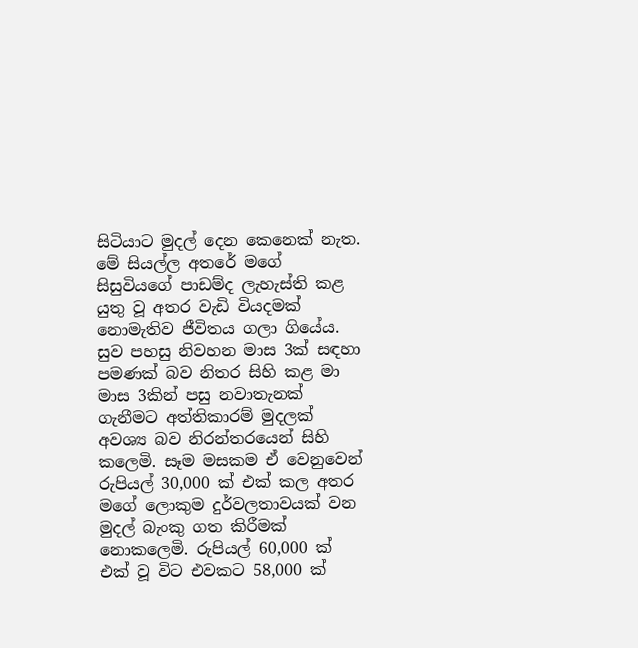සිටියාට මුදල් දෙන කෙනෙක් නැත. මේ සියල්ල අතරේ මගේ සිසුවියගේ පාඩම්ද ලැහැස්ති කළ යුතු වූ අතර වැඩි වියදමක් නොමැතිව ජීවිතය ගලා ගියේය. සුව පහසු නිවහන මාස 3ක් සඳහා පමණක් බව නිතර සිහි කළ මා මාස 3කින් පසු නවාතැනක් ගැනීමට අත්තිකාරම් මුදලක් අවශ්‍ය බව නිරන්තරයෙන් සිහි කලෙමි. සෑම මසකම ඒ වෙනුවෙන් රුපියල් 30,000 ක් එක් කල අතර මගේ ලොකුම දුර්වලතාවයක් වන මුදල් බැංකු ගත කිරීමක් නොකලෙමි. රුපියල් 60,000 ක් එක් වූ විට එවකට 58,000 ක්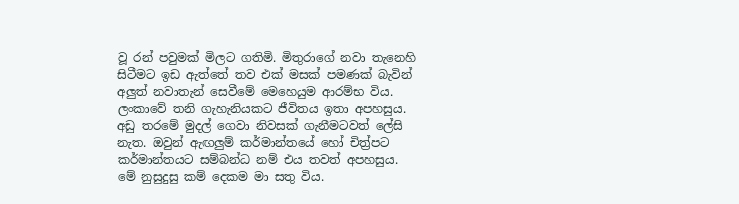වූ රන් පවුමක් මිලට ගතිමි. මිතුරාගේ නවා තැනෙහි සිටීමට ඉඩ ඇත්තේ තව එක් මසක් පමණක් බැවින් අලුත් නවාතැන් සෙවීමේ මෙහෙයුම ආරම්භ විය.
ලංකාවේ තනි ගැහැනියකට ජීවිතය ඉතා අපහසුය. අඩු තරමේ මුදල් ගෙවා නිවසක් ගැනීමටවත් ලේසි නැත. ඔවුන් ඇඟලුම් කර්මාන්තයේ හෝ චිත්‍ර්පට කර්මාන්තයට සම්බන්ධ නම් එය තවත් අපහසුය. මේ නුසුදුසු කම් දෙකම මා සතු විය.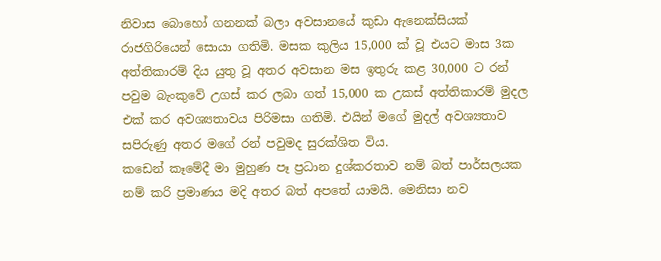නිවාස බොහෝ ගනනක් බලා අවසානයේ කුඩා ඇනෙක්සියක් රාජගිරියෙන් සොයා ගතිමි. මසක කුලිය 15,000 ක් වූ එයට මාස 3ක අත්තිකාරම් දිය යුතු වූ අතර අවසාන මස ඉතුරු කළ 30,000 ට රන් පවුම බැංකුවේ උගස් කර ලබා ගත් 15,000 ක උකස් අත්තිකාරම් මුදල එක් කර අවශ්‍යතාවය පිරිමසා ගතිමි. එයින් මගේ මුදල් අවශ්‍යතාව සපිරුණු අතර මගේ රන් පවුමද සුරක්ශිත විය.
කඩෙන් කෑමේදී මා මුහුණ පෑ ප්‍රධාන දුශ්කරතාව නම් බත් පාර්සලයක නම් කරි ප්‍රමාණය මදි අතර බත් අපතේ යාමයි. මෙනිසා නව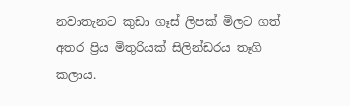නවාතැනට කුඩා ගෑස් ලිපක් මිලට ගත් අතර ප්‍රිය මිතුරියක් සිලින්ඩරය තෑගි කලාය.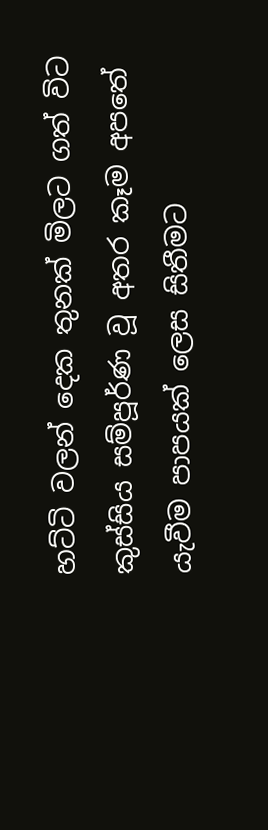හට්ටි වලන් දෙක තුනක් මිලට ගත් විට කුස්සිය සම්පූර්ණ වූ අතර කෑම අපතේ යැවීම පාපයක් ලෙස සිතීමට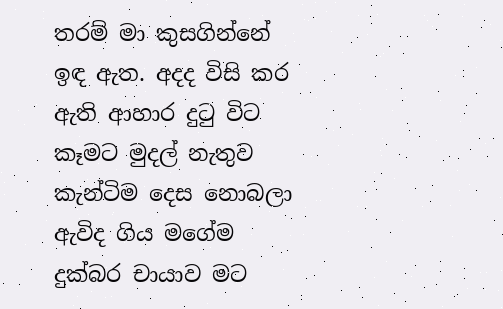තරම් මා කුසගින්නේ ඉඳ ඇත. අදද විසි කර ඇති ආහාර දුටු විට කෑමට මුදල් නැතුව කැන්ටිම දෙස නොබලා ඇවිද ගිය මගේම දුක්බර චායාව මට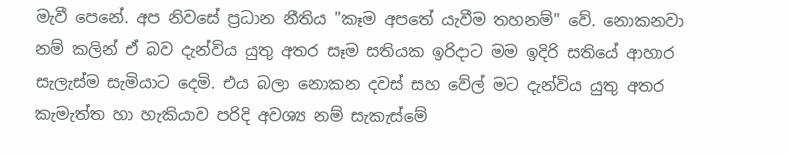මැවී පෙනේ. අප නිවසේ ප්‍රධාන නීතිය "කෑම අපතේ යැවීම තහනම්" වේ. නොකනවා නම් කලින් ඒ බව දැන්විය යුතු අතර සෑම සතියක ඉරිදාට මම ඉදිරි සතියේ ආහාර සැලැස්ම සැමියාට දෙමි. එය බලා නොකන දවස් සහ වේල් මට දැන්විය යුතු අතර කැමැත්ත හා හැකියාව පරිදි අවශ්‍ය නම් සැකැස්මේ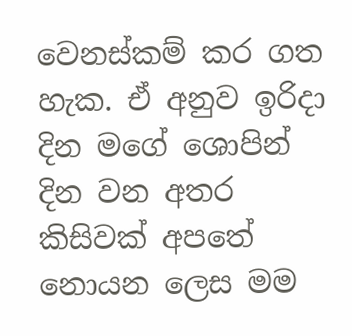වෙනස්කම් කර ගත හැක. ඒ අනුව ඉරිදා දින මගේ ශොපින් දින වන අතර කිසිවක් අපතේ නොයන ලෙස මම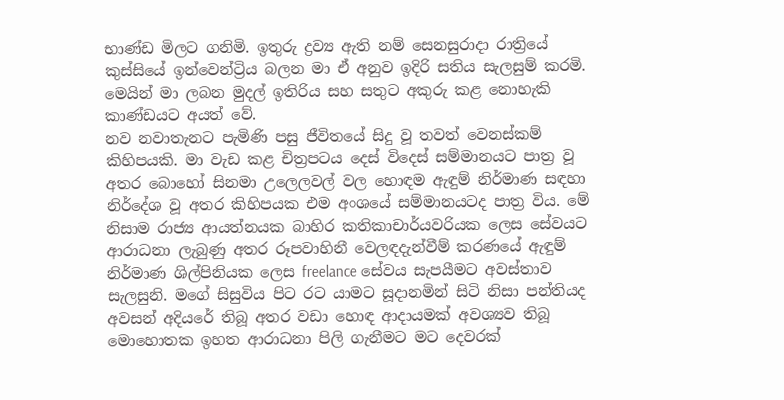භාණ්ඩ මිලට ගනිමි. ඉතුරු ද්‍රව්‍ය ඇති නම් සෙනසුරාදා රාත්‍රියේ කුස්සියේ ඉන්වෙන්ට්‍රිය බලන මා ඒ අනුව ඉදිරි සතිය සැලසුම් කරමි. මෙයින් මා ලබන මුදල් ඉතිරිය සහ සතුට අකුරු කළ නොහැකි කාණ්ඩයට අයත් වේ.
නව නවාතැනට පැමිණි පසු ජීවිතයේ සිදු වූ තවත් වෙනස්කම් කිහිපයකි. මා වැඩ කළ චිත්‍රපටය දෙස් විදෙස් සම්මානයට පාත්‍ර වූ අතර බොහෝ සිනමා උලෙලවල් වල හොඳම ඇඳුම් නිර්මාණ සඳහා නිර්දේශ වූ අතර කිහිපයක එම අංශයේ සම්මානයටද පාත්‍ර විය. මේ නිසාම රාජ්‍ය ආයත්නයක බාහිර කතිකාචාර්යවරියක ලෙස සේවයට ආරාධනා ලැබුණු අතර රූපවාහිනී වෙලඳදැන්වීම් කරණයේ ඇඳුම් නිර්මාණ ශිල්පිනියක ලෙස freelance සේවය සැපයීමට අවස්තාව සැලසුනි. මගේ සිසුවිය පිට රට යාමට සූදානමින් සිටි නිසා පන්තියද අවසන් අදියරේ තිබූ අතර වඩා හොඳ ආදායමක් අවශ්‍යව තිබූ මොහොතක ඉහත ආරාධනා පිලි ගැනීමට මට දෙවරක්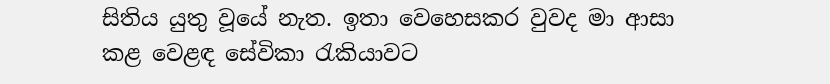සිතිය යුතු වූයේ නැත. ඉතා වෙහෙසකර වුවද මා ආසා කළ වෙළඳ සේවිකා රැකියාවට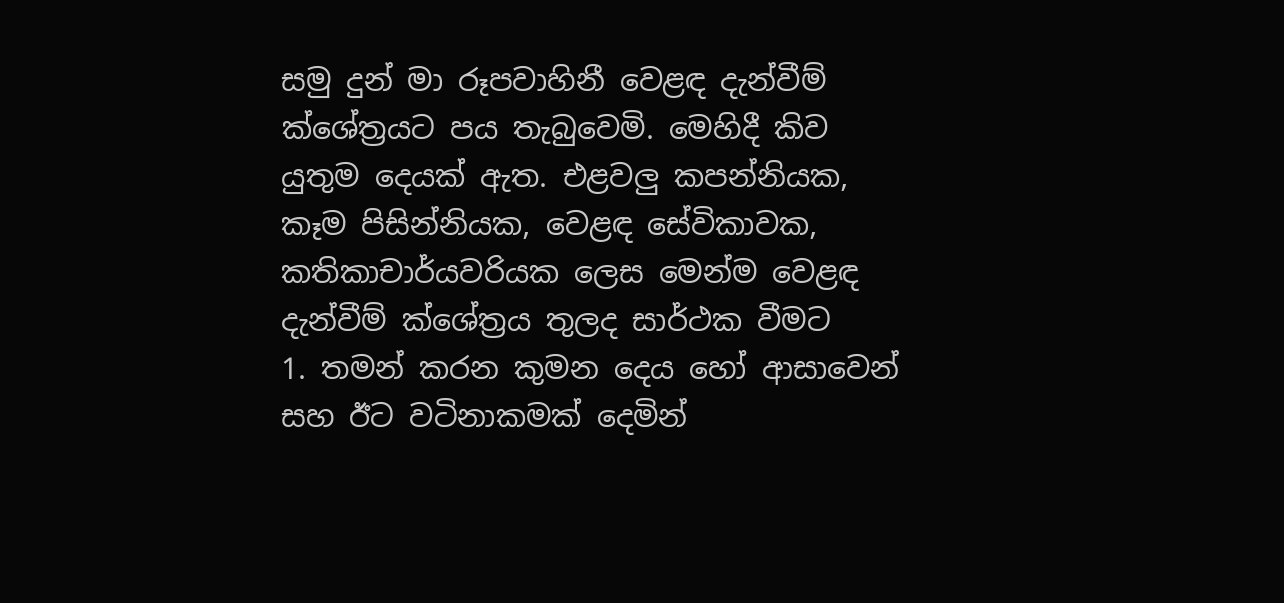සමු දුන් මා රූපවාහිනී වෙළඳ දැන්වීම් ක්ශේත්‍රයට පය තැබුවෙමි. මෙහිදී කිව යුතුම දෙයක් ඇත. එළවලු කපන්නියක, කෑම පිසින්නියක, වෙළඳ සේවිකාවක, කතිකාචාර්යවරියක ලෙස මෙන්ම වෙළඳ දැන්වීම් ක්ශේත්‍රය තුලද සාර්ථක වීමට
1. තමන් කරන කුමන දෙය හෝ ආසාවෙන් සහ ඊට වටිනාකමක් දෙමින්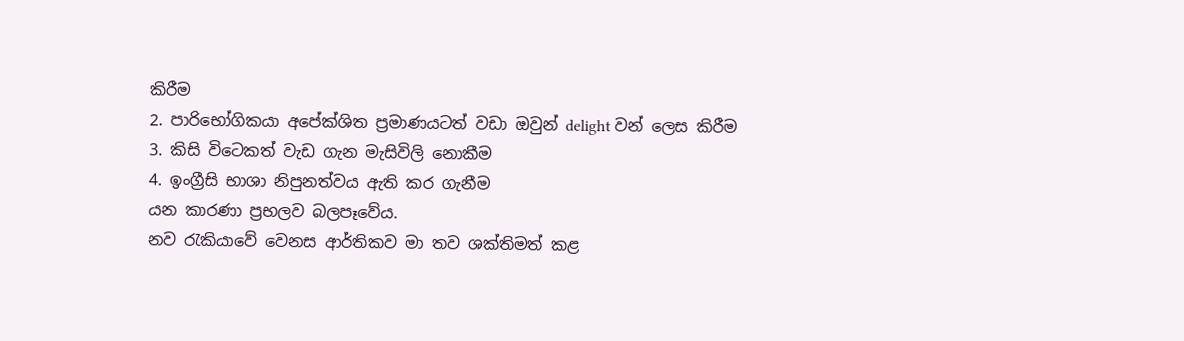කිරීම
2. පාරිභෝගිකයා අපේක්ශිත ප්‍රමාණයටත් වඩා ඔවුන් delight වන් ලෙස කිරීම
3. කිසි විටෙකත් වැඩ ගැන මැසිවිලි නොකීම
4. ඉංග්‍රීසි භාශා නිපුනත්වය ඇති කර ගැනීම
යන කාරණා ප්‍රභලව බලපෑවේය.
නව රැකියාවේ වෙනස ආර්තිකව මා තව ශක්තිමත් කළ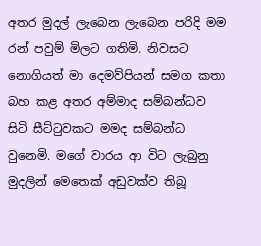අතර මුදල් ලැබෙන ලැබෙන පරිදි මම රන් පවුම් මිලට ගතිමි. නිවසට නොගියත් මා දෙමව්පියන් සමග කතා බහ කළ අතර අම්මාද සම්බන්ධව සිටි සීට්ටුවකට මමද සම්බන්ධ වුනෙමි. මගේ වාරය ආ විට ලැබුනු මුදලින් මෙතෙක් අඩුවක්ව තිබූ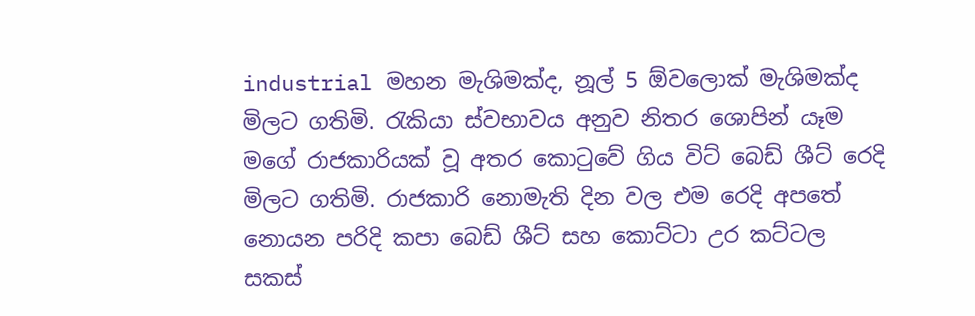industrial මහන මැශිමක්ද, නූල් 5 ඕවලොක් මැශිමක්ද මිලට ගතිමි. රැකියා ස්වභාවය අනුව නිතර ශොපින් යෑම මගේ රාජකාරියක් වූ අතර කොටුවේ ගිය විට් බෙඩ් ශීට් රෙදි මිලට ගතිමි. රාජකාරි නොමැති දින වල එම රෙදි අපතේ නොයන පරිදි කපා බෙඩ් ශීට් සහ කොට්ටා උර කට්ටල සකස්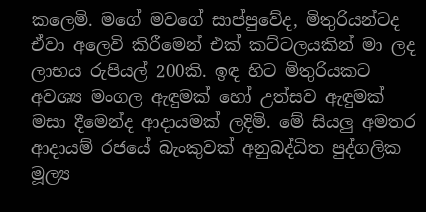කලෙමි. මගේ මවගේ සාප්පුවේද, මිතුරියන්ටද ඒවා අලෙවි කිරීමෙන් එක් කට්ටලයකින් මා ලද ලාභය රුපියල් 200කි. ඉඳ හිට මිතුරියකට අවශ්‍ය මංගල ඇඳුමක් හෝ උත්සව ඇඳුමක් මසා දීමෙන්ද ආදායමක් ලදිමි. මේ සියලු අමතර ආදායම් රජයේ බැංකුවක් අනුබද්ධිත පුද්ගලික මූල්‍ය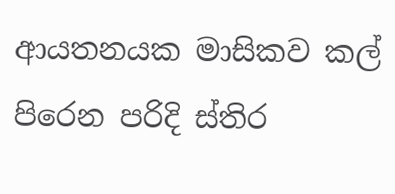ආයතනයක මාසිකව කල් පිරෙන පරිදි ස්තිර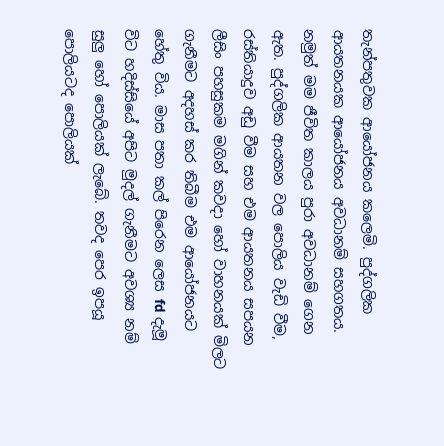තැන්පතුවක ආයෝජනය කලෙමි. පුද්ගලික ආයතනයක ආයෝජනය අවධානම් සහගතය. නමුත් මම ජීවිත කාලය පුරා අවධානම් ගෙන ඇත. පුද්ගලික ආයතන වල පොලිය වැඩි වීම, රස්තියාදුව අඩු වීම සහ එම ආයතනය සපයන ලීසිං පහසුකම මගින් කවදා හෝ වාහනයක් මිලට ගැනීමට අදහස් කර තිබීම එම ආයෝජනයට හේතු විය. මාස පතා කල් පිරෙන ලෙස fd දැමූ විට හදිස්සියේ අපිට මුදල් ගැනීමට අවශ්‍ය නම් සුලු හෝ පොලියක් ලැබේ. තවද පෙර ඉපයූ පොලියටද පොලියක්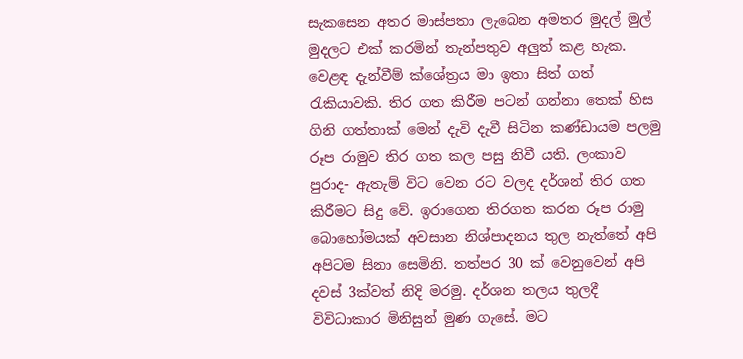සැකසෙන අතර මාස්පතා ලැබෙන අමතර මුදල් මුල් මුදලට එක් කරමින් තැන්පතුව අලුත් කළ හැක.
වෙළඳ දැන්වීම් ක්ශේත්‍රය මා ඉතා සිත් ගත් රැකියාවකි. තිර ගත කිරීම පටන් ගන්නා තෙක් හිස ගිනි ගත්තාක් මෙන් දැවි දැවී සිටින කණ්ඩායම පලමු රූප රාමුව තිර ගත කල පසු නිවී යති. ලංකාව පුරාද- ඇතැම් විට වෙන රට වලද දර්ශන් තිර ගත කිරීමට සිදු වේ. ඉරාගෙන තිරගත කරන රූප රාමු බොහෝමයක් අවසාන නිශ්පාදනය තුල නැත්තේ අපි අපිටම සිනා සෙමිනි. තත්පර 30 ක් වෙනුවෙන් අපි දවස් 3ක්වත් නිදි මරමු. දර්ශන තලය තුලදී විවිධාකාර මිනිසුන් මුණ ගැසේ. මට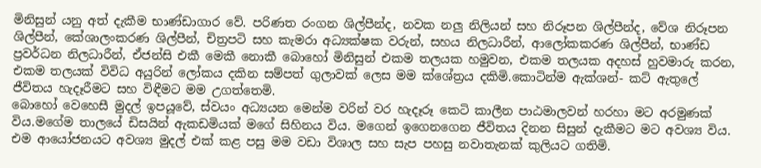මිනිසුන් යනු අත් දැකීම භාණ්ඩාගාර වේ. පරිණත රංගන ශිල්පීන්ද, නවක නලු නිලියන් සහ නිරූපන ශිල්පීන්ද, වේශ නිරූපන ශිල්පීන්, කේශාලංකරණ ශිල්පීන්, චිත්‍රපටි සහ කැමරා අධ්‍යක්ෂක වරුන්, සහය නිලධාරීන්, ආලෝකකරණ ශිල්පීන්, භාණ්ඩ ප්‍රවර්ධන නිලධාරීන්, ඒජන්සි එකී මෙකී නොකී බොහෝ මිනිසුන් එකම තලයක හමුවන, එකම තලයක අදහස් හුවමාරු කරන, එකම තලයක් විවිධ අයුරින් ලෝකය දකින සම්පත් ගුලාවක් ලෙස මම ක්ශේත්‍රය දකිමි.කොටින්ම ඇක්ශන්- කට් ඇතුලේ ජීවිතය හැදෑරීමට සහ විඳීමට මම උගත්තෙමි.
බොහෝ වෙහෙසී මුදල් ඉපයූවේ, ස්වයං අධ්‍යයන මෙන්ම වරින් වර හැදෑරූ කෙටි කාලීන පාඨමාලවන් හරහා මට අරමුණක් විය.මගේම තාලයේ ඩිසයින් ඇකඩමියක් මගේ සිහිනය විය. මගෙන් ඉගෙනගෙන ජීවිතය දිනන සිසුන් දැකීමට මට අවශ්‍ය විය. එම ආයෝජනයට අවශ්‍ය මුදල් එක් කළ පසු මම වඩා විශාල සහ සැප පහසු නවාතැනක් කුලියට ගතිමි.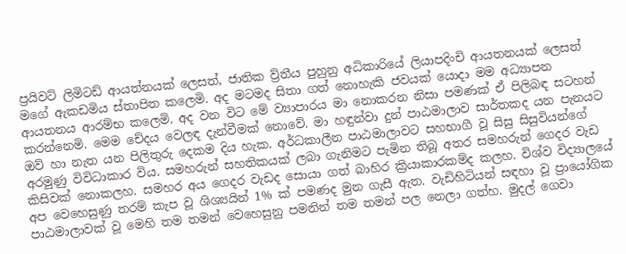ප්‍රයිවට් ලිමිටඩ් ආයත්නයක් ලෙසත්, ජාතික ව්‍ර්තීය පුහුනු අධිකාරියේ ලියාපදිංචි ආයතනයක් ලෙසත් මගේ ඇකඩමිය ස්තාපිත කලෙමි. අද මටමද සිතා ගත් නොහැකි ජවයක් යොදා මම අධ්‍යාපන ආයතනය ආරම්භ කලෙමි. අද වන විට මේ ව්‍යාපාරය මා නොකරන නිසා පමණක් ඒ පිලිබඳ සටහන් කරන්නෙමි. මෙම චේදය වෙලඳ දැන්වීමක් නොවේ. මා හඳුන්වා දුන් පාඨමාලාව සාර්තකද යන පැනයට ඔව් හා නැත යන පිලිතුරු දෙකම දිය හැක. අර්ධකාලීන පාඨමාලාවට සහභාගී වූ සිසු සිසුවියන්ගේ අරමුණු විවිධාකාර විය. සමහරුන් සහතිකයක් ලබා ගැනිමට පැමින තිබූ අතර සමහරුන් ගෙදර වැඩ කිසිවක් නොකලහ. සමහර අය ගෙදර වැඩද සොයා ගත් බාහිර ක්‍රියාකාරකම්ද කලහ. විශ්ව විද්‍යාලයේ අප වෙහෙසුණු තරම් කැප වූ ශිශ්‍යයින් 1% ක් පමණද මුන ගැසී ඇත. වැඩිහිටියන් සඳහා වූ ප්‍රායෝගික පාඨමාලාවක් වූ මෙහි තම තමන් වෙහෙසුනු පමනින් තම තමන් පල නෙලා ගත්හ. මුදල් ගෙවා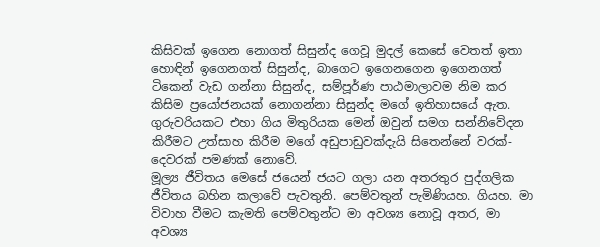කිසිවක් ඉගෙන නොගත් සිසුන්ද ගෙවූ මුදල් කෙසේ වෙතත් ඉතා හොඳින් ඉගෙනගත් සිසුන්ද, බාගෙට ඉගෙනගෙන ඉගෙනගත් ටිකෙන් වැඩ ගන්නා සිසුන්ද, සම්පූර්ණ පාඨමාලාවම නිම කර කිසිම ප්‍රයෝජනයක් නොගන්නා සිසුන්ද මගේ ඉතිහාසයේ ඇත. ගුරුවරියකට එහා ගිය මිතුරියක මෙන් ඔවුන් සමග සන්නිවේදන කිරීමට උත්සාහ කිරීම මගේ අඩුපාඩුවක්දැයි සිතෙන්නේ වරක්- දෙවරක් පමණක් නොවේ.
මූල්‍ය ජීවිතය මෙසේ ජයෙන් ජයට ගලා යන අතරතුර පුද්ගලික ජීවිතය බහින කලාවේ පැවතුනි. පෙම්වතුන් පැමිණියහ. ගියහ. මා විවාහ වීමට කැමති පෙම්වතුන්ට මා අවශ්‍ය නොවූ අතර, මා අවශ්‍ය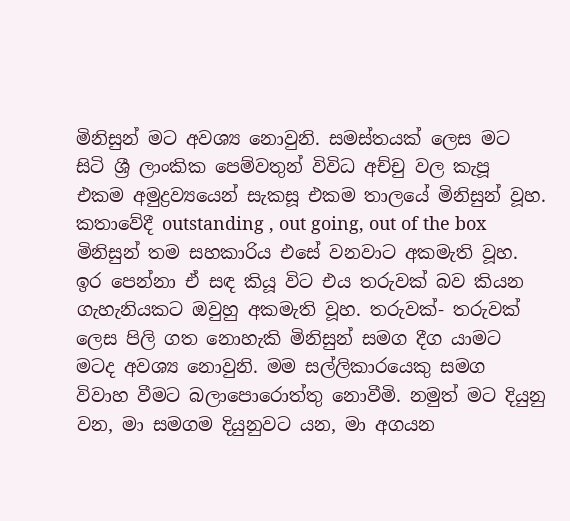මිනිසුන් මට අවශ්‍ය නොවුනි. සමස්තයක් ලෙස මට සිටි ශ්‍රී ලාංකික පෙම්වතුන් විවිධ අච්චු වල කැපූ එකම අමුද්‍රව්‍යයෙන් සැකසූ එකම තාලයේ මිනිසුන් වූහ. කතාවේදී outstanding , out going, out of the box මිනිසුන් තම සහකාරිය එසේ වනවාට අකමැති වූහ. ඉර පෙන්නා ඒ සඳ කියූ විට එය තරුවක් බව කියන ගැහැනියකට ඔවුහු අකමැති වූහ. තරුවක්- තරුවක් ලෙස පිලි ගත නොහැකි මිනිසුන් සමග දීග යාමට මටද අවශ්‍ය නොවුනි. මම සල්ලිකාරයෙකු සමග විවාහ වීමට බලාපොරොත්තු නොවීමි. නමුත් මට දියුනු වන, මා සමගම දියුනුවට යන, මා අගයන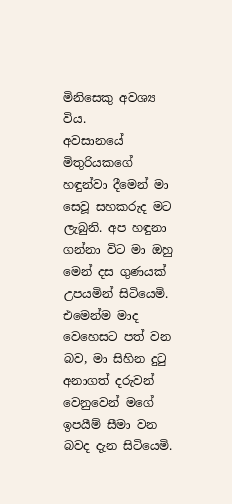මිනිසෙකු අවශ්‍ය විය.
අවසානයේ මිතුරියකගේ හඳුන්වා දීමෙන් මා සෙවූ සහකරුද මට ලැබුනි. අප හඳුනා ගන්නා විට මා ඔහු මෙන් දස ගුණයක් උපයමින් සිටියෙමි. එමෙන්ම මාද වෙහෙසට පත් වන බව, මා සිහින දුටු අනාගත් දරුවන් වෙනුවෙන් මගේ ඉපයීම් සීමා වන බවද දැන සිටියෙමි.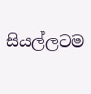සියල්ලටම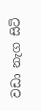වඩා නැග සිටි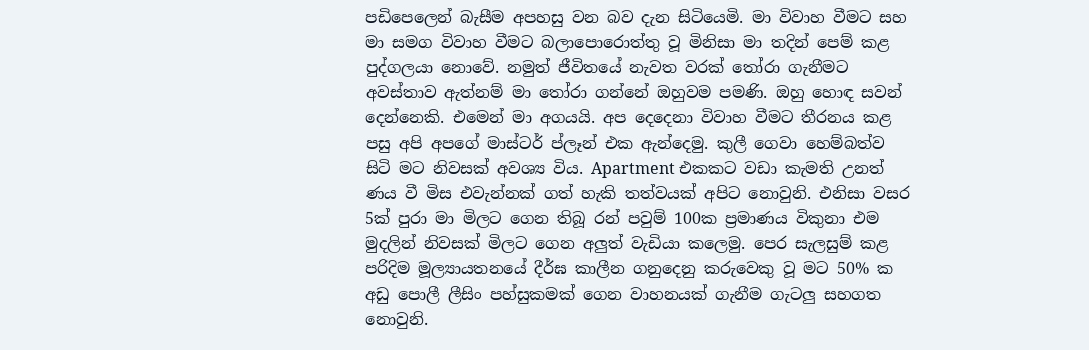පඩිපෙලෙන් බැසීම අපහසු වන බව දැන සිටියෙමි. මා විවාහ වීමට සහ මා සමග විවාහ වීමට බලාපොරොත්තු වූ මිනිසා මා තදින් පෙම් කළ පුද්ගලයා නොවේ. නමුත් ජීවිතයේ නැවත වරක් තෝරා ගැනීමට අවස්තාව ඇත්නම් මා තෝරා ගන්නේ ඔහුවම පමණි. ඔහු හොඳ සවන් දෙන්නෙකි. එමෙන් මා අගයයි. අප දෙදෙනා විවාහ වීමට තීරනය කළ පසු අපි අපගේ මාස්ටර් ප්ලෑන් එක ඇන්දෙමු. කුලී ගෙවා හෙම්බත්ව සිටි මට නිවසක් අවශ්‍ය විය. Apartment එකකට වඩා කැමති උනත් ණය වී මිස එවැන්නක් ගත් හැකි තත්වයක් අපිට නොවුනි. එනිසා වසර 5ක් පුරා මා මිලට ගෙන තිබූ රන් පවුම් 100ක ප්‍රමාණය විකුනා එම මුදලින් නිවසක් මිලට ගෙන අලුත් වැඩියා කලෙමු. පෙර සැලසුම් කළ පරිදිම මූල්‍යායතනයේ දීර්ඝ කාලීන ගනුදෙනු කරුවෙකු වූ මට 50% ක අඩු පොලී ලීසිං පහ්සුකමක් ගෙන වාහනයක් ගැනීම ගැටලු සහගත නොවුනි.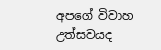අපගේ විවාහ උත්සවයද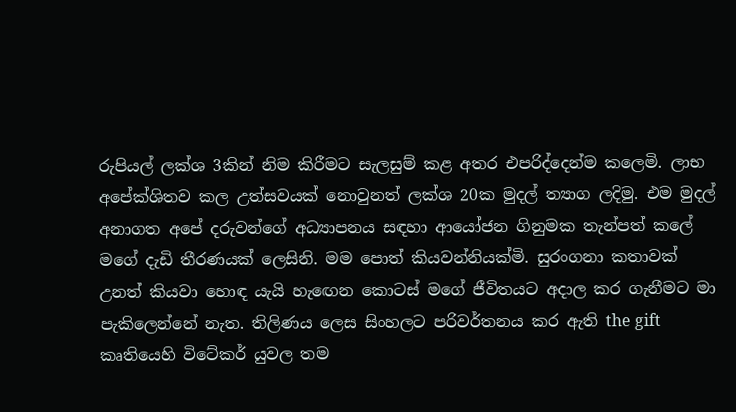රුපියල් ලක්ශ 3කින් නිම කිරීමට සැලසුම් කළ අතර එපරිද්දෙන්ම කලෙමි. ලාභ අපේක්ශිතව කල උත්සවයක් නොවුනත් ලක්ශ 20ක මුදල් ත්‍යාග ලදිමු. එම මුදල් අනාගත අපේ දරුවන්ගේ අධ්‍යාපනය සඳහා ආයෝජන ගිනුමක තැන්පත් කලේ මගේ දැඩි තීරණයක් ලෙසිනි. මම පොත් කියවන්නියක්මි. සුරංගනා කතාවක් උනත් කියවා හොඳ යැයි හැඟෙන කොටස් මගේ ජීවිතයට අදාල කර ගැනීමට මා පැකිලෙන්නේ නැත. තිලිණය ලෙස සිංහලට පරිවර්තනය කර ඇති the gift කෘතියෙහි විටේකර් යුවල තම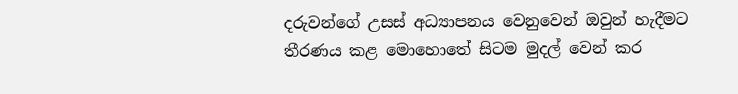දරුවන්ගේ උසස් අධ්‍යාපනය වෙනුවෙන් ඔවුන් හැදීමට තීරණය කළ මොහොතේ සිටම මුදල් වෙන් කර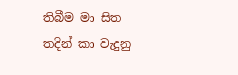තිබීම මා සිත තදින් කා වැදුනු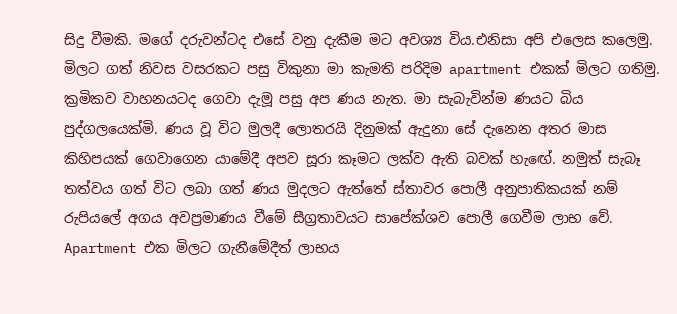සිදු වීමකි. මගේ දරුවන්ටද එසේ වනු දැකීම මට අවශ්‍ය විය.එනිසා අපි එලෙස කලෙමු.
මිලට ගත් නිවස වසරකට පසු විකුනා මා කැමති පරිදිම apartment එකක් මිලට ගතිමු. ක්‍රමිකව වාහනයටද ගෙවා දැමූ පසු අප ණය නැත. මා සැබැවින්ම ණයට බිය පුද්ගලයෙක්මි. ණය වූ විට මුලදී ලොතරයි දිනුමක් ඇදුනා සේ දැනෙන අතර මාස කිහිපයක් ගෙවාගෙන යාමේදී අපව සූරා කෑමට ලක්ව ඇති බවක් හැඟේ. නමුත් සැබෑ තත්වය ගත් විට ලබා ගත් ණය මුදලට ඇත්තේ ස්තාවර පොලී අනුපාතිකයක් නම් රුපියලේ අගය අවප්‍රමාණය වීමේ සීග්‍රතාවයට සාපේක්ශව පොලී ගෙවීම ලාභ වේ. Apartment එක මිලට ගැනීමේදීත් ලාභය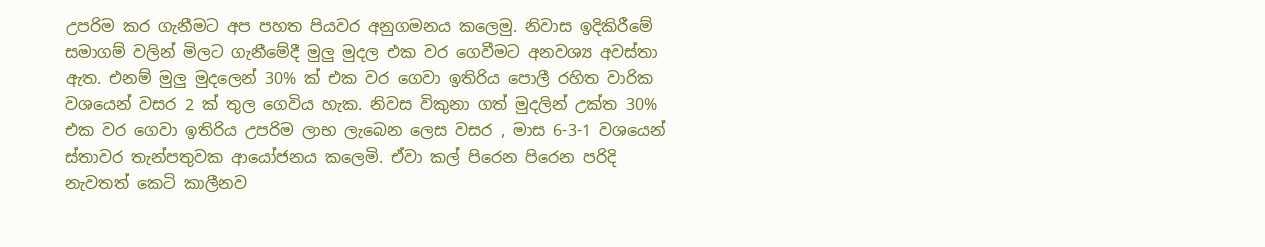උපරිම කර ගැනීමට අප පහත පියවර අනුගමනය කලෙමු. නිවාස ඉදිකිරීමේ සමාගම් වලින් මිලට ගැනීමේදී මුලු මුදල එක වර ගෙවීමට අනවශ්‍ය අවස්තා ඇත. එනම් මුලු මුදලෙන් 30% ක් එක වර ගෙවා ඉතිරිය පොලී රහිත වාරික වශයෙන් වසර 2 ක් තුල ගෙවිය හැක. නිවස විකුනා ගත් මුදලින් උක්ත 30% එක වර ගෙවා ඉතිරිය උපරිම ලාභ ලැබෙන ලෙස වසර , මාස 6-3-1 වශයෙන් ස්තාවර තැන්පතුවක ආයෝජනය කලෙමි. ඒවා කල් පිරෙන පිරෙන පරිදි නැවතත් කෙටි කාලීනව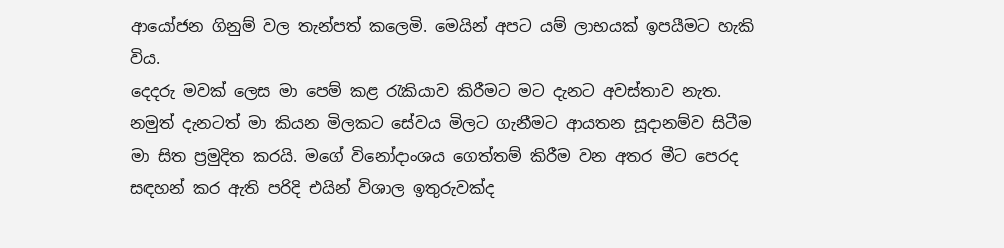ආයෝජන ගිනුම් වල තැන්පත් කලෙමි. මෙයින් අපට යම් ලාභයක් ඉපයීමට හැකි විය.
දෙදරු මවක් ලෙස මා පෙම් කළ රැකියාව කිරීමට මට දැනට අවස්තාව නැත. නමුත් දැනටත් මා කියන මිලකට සේවය මිලට ගැනීමට ආයතන සූදානම්ව සිටීම මා සිත ප්‍රමුදිත කරයි. මගේ විනෝදාංශය ගෙත්තම් කිරීම වන අතර මීට පෙරද සඳහන් කර ඇති පරිදි එයින් විශාල ඉතුරුවක්ද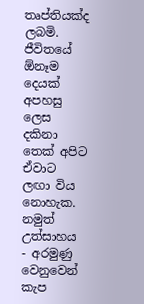තෘප්තියක්ද ලබමි.
ජීවිතයේ ඕනෑම දෙයක් අපහසු ලෙස දකිනා තෙක් අපිට ඒවාට ලඟා විය නොහැක. නමුත් උත්සාහය - අරමුණු වෙනුවෙන් කැප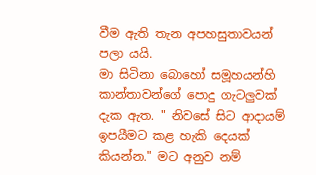වීම ඇති තැන අපහසුතාවයන් පලා යයි.
මා සිටිනා බොහෝ සමූහයන්හි කාන්තාවන්ගේ පොදු ගැටලුවක් දැක ඇත. " නිවසේ සිට ආදායම් ඉපයීමට කළ හැකි දෙයක් කියන්න." මට අනුව නම්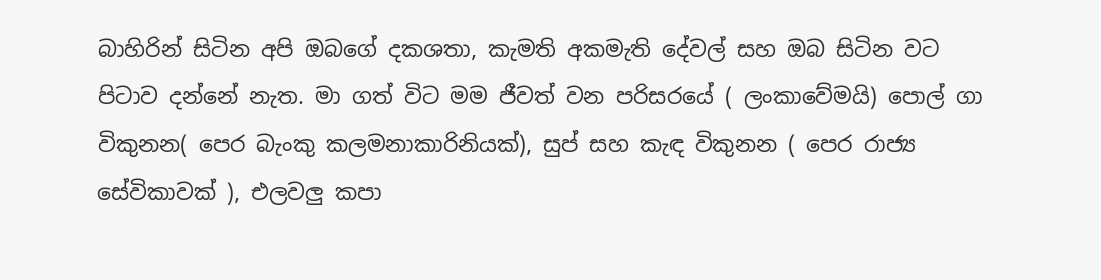බාහිරින් සිටින අපි ඔබගේ දකශතා, කැමති අකමැති දේවල් සහ ඔබ සිටින වට පිටාව දන්නේ නැත. මා ගත් විට මම ජීවත් වන පරිසරයේ ( ලංකාවේමයි) පොල් ගා විකුනන( පෙර බැංකු කලමනාකාරිනියක්), සුප් සහ කැඳ විකුනන ( පෙර රාජ්‍ය සේවිකාවක් ), එලවලු කපා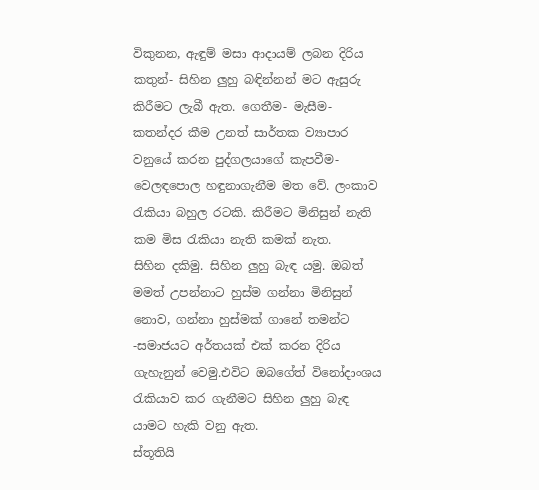විකුනන, ඇඳුම් මසා ආදායම් ලබන දිරිය කතුන්- සිහින ලුහු බඳින්නන් මට ඇසුරු කිරීමට ලැබී ඇත. ගෙතීම- මැසීම- කතන්දර කීම උනත් සාර්තක ව්‍යාපාර වනුයේ කරන පුද්ගලයාගේ කැපවීම- වෙලඳපොල හඳුනාගැනීම මත වේ. ලංකාව රැකියා බහුල රටකි. කිරීමට මිනිසුන් නැති කම මිස රැකියා නැති කමක් නැත.
සිහින දකිමු. සිහින ලුහු බැඳ යමු. ඔබත් මමත් උපන්නාට හුස්ම ගන්නා මිනිසුන් නොව, ගන්නා හුස්මක් ගානේ තමන්ට -සමාජයට අර්තයක් එක් කරන දිරිය ගැහැනුන් වෙමු.එවිට ඔබගේත් විනෝදාංශය රැකියාව කර ගැනීමට සිහින ලුහු බැඳ යාමට හැකි වනු ඇත.
ස්තූතියි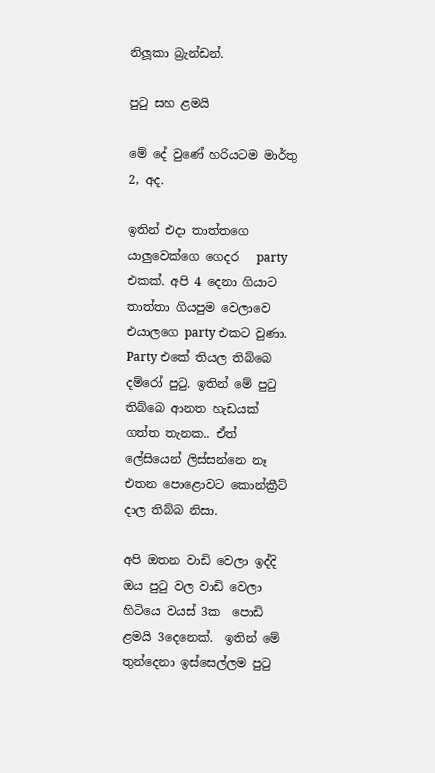නිලූකා බ්‍රැන්ඩන්.

පුටු සහ ළමයි

මේ දේ වුණේ හරියටම මාර්තු 2, අද.

ඉතින් එදා තාත්තගෙ යාලුවෙක්ගෙ ගෙදර   party එකක්. අපි 4 දෙනා ගියාට තාත්තා ගියපුම වෙලාවෙ එයාලගෙ party එකට වුණා. Party එකේ තියල තිබ්බෙ දම්රෝ පුටු. ඉතින් මේ පුටු තිබ්බෙ ආනත හැඩයක් ගත්ත තැනක.. ඒත් ලේසියෙන් ලිස්සන්නෙ නෑ එතන පොළොවට කොන්ක්‍රීට් දාල තිබ්බ නිසා.

අපි ඔතන වාඩි වෙලා ඉද්දි ඔය පුටු වල වාඩි වෙලා හිටියෙ වයස් 3ක  පොඩි ළමයි 3දෙනෙක්.  ඉතින් මේ තුන්දෙනා ඉස්සෙල්ලම පුටු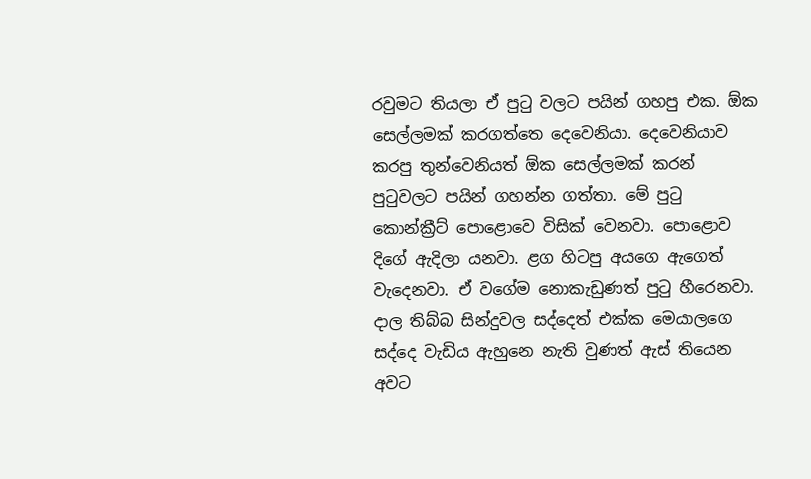රවුමට තියලා ඒ පුටු වලට පයින් ගහපු එක. ඕක සෙල්ලමක් කරගත්තෙ දෙවෙනියා. දෙවෙනියාව කරපු තුන්වෙනියත් ඕක සෙල්ලමක් කරන් පුටුවලට පයින් ගහන්න ගත්තා. මේ පුටු කොන්ක්‍රීට් පොළොවෙ විසික් වෙනවා. පොළොව දිගේ ඇදිලා යනවා. ළග හිටපු අයගෙ ඇගෙත් වැදෙනවා. ඒ වගේම නොකැඩුණත් පුටු හීරෙනවා. දාල තිබ්බ සින්දුවල සද්දෙත් එක්ක මෙයාලගෙ සද්දෙ වැඩිය ඇහුනෙ නැති වුණත් ඇස් තියෙන අවට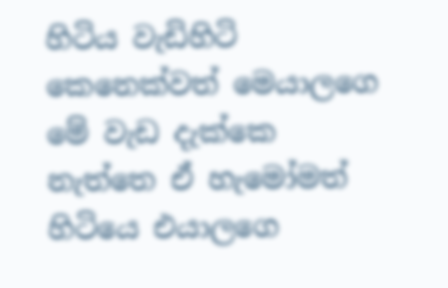හිටිය වැඩිහිටි කෙනෙක්වත් මෙයාලගෙ මේ වැඩ දැක්කෙ නැත්තෙ ඒ හැමෝමත් හිටියෙ එයාලගෙ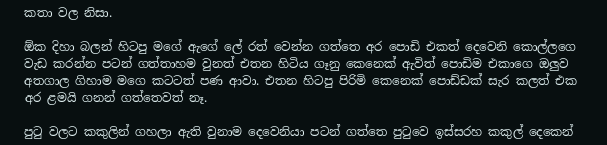කතා වල නිසා.

ඕක දිහා බලන් හිටපු මගේ ඇගේ ලේ රත් වෙන්න ගත්තෙ අර පොඩි එකත් දෙවෙනි කොල්ලගෙ වැඩ කරන්න පටන් ගත්තාහම වුනත් එතන හිටිය ගෑනු කෙනෙක් ඇවිත් පොඩිම එකාගෙ ඔලුව අතගාල ගිහාම මගෙ කටටත් පණ ආවා. එතන හිටපු පිරිමි කෙනෙක් පොඩ්ඩක් සැර කලත් එක අර ළමයි ගනන් ගත්තෙවත් නෑ.

පුටු වලට කකුලින් ගහලා ඇති වුනාම දෙවෙනියා පටන් ගත්තෙ පුටුවෙ ඉස්සරහ කකුල් දෙකෙන්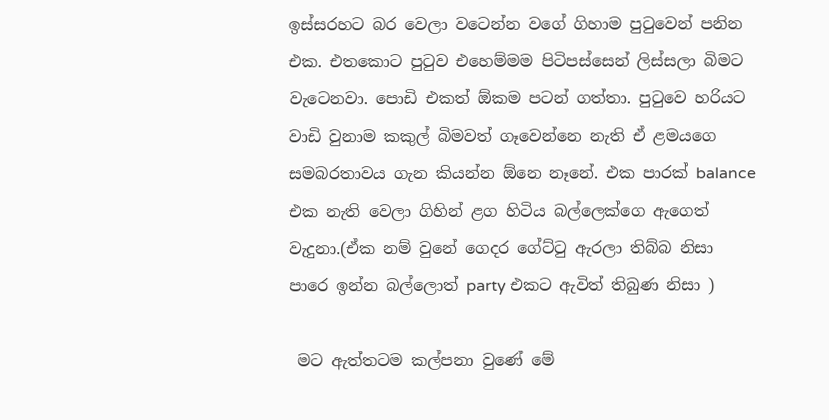ඉස්සරහට බර වෙලා වටෙන්න වගේ ගිහාම පුටුවෙන් පනින එක. එතකොට පුටුව එහෙම්මම පිටිපස්සෙන් ලිස්සලා බිමට වැටෙනවා. පොඩි එකත් ඕකම පටන් ගත්තා. පුටුවෙ හරියට වාඩි වුනාම කකුල් බිමවත් ගෑවෙන්නෙ නැති ඒ ළමයගෙ සමබරතාවය ගැන කියන්න ඕනෙ නෑනේ. එක පාරක් balance එක නැති වෙලා ගිහින් ළග හිටිය බල්ලෙක්ගෙ ඇගෙත් වැදුනා.(ඒක නම් වුනේ ගෙදර ගේට්ටු ඇරලා තිබ්බ නිසා පාරෙ ඉන්න බල්ලොත් party එකට ඇවිත් තිබුණ නිසා )

 මට ඇත්තටම කල්පනා වුණේ මේ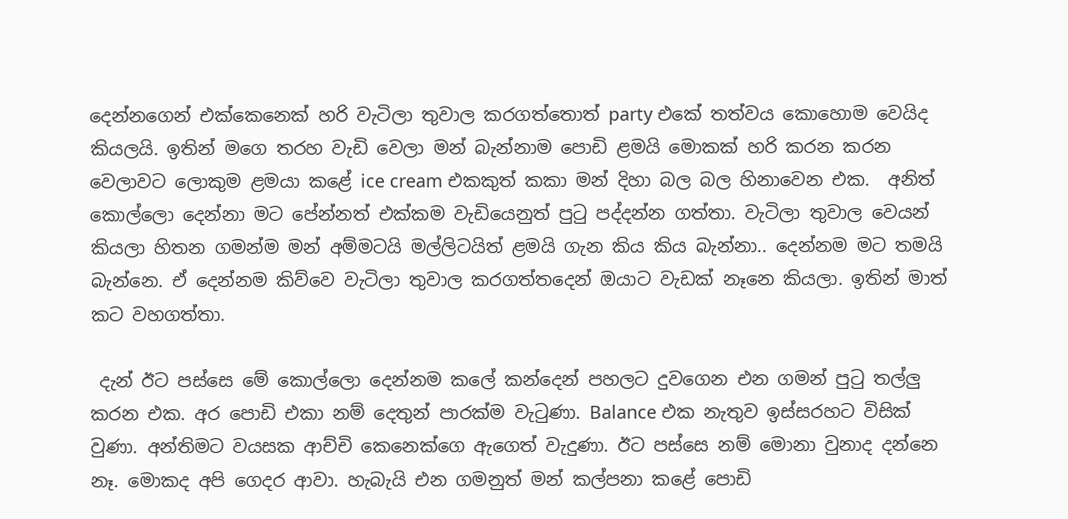දෙන්නගෙන් එක්කෙනෙක් හරි වැටිලා තුවාල කරගත්තොත් party එකේ තත්වය කොහොම වෙයිද කියලයි. ඉතින් මගෙ තරහ වැඩි වෙලා මන් බැන්නාම පොඩි ළමයි මොකක් හරි කරන කරන වෙලාවට ලොකුම ළමයා කළේ ice cream එකකුත් කකා මන් දිහා බල බල හිනාවෙන එක.  අනිත් කොල්ලො දෙන්නා මට පේන්නත් එක්කම වැඩියෙනුත් පුටු පද්දන්න ගත්තා. වැටිලා තුවාල වෙයන් කියලා හිතන ගමන්ම මන් අම්මටයි මල්ලිටයිත් ළමයි ගැන කිය කිය බැන්නා.. දෙන්නම මට තමයි බැන්නෙ. ඒ දෙන්නම කිව්වෙ වැටිලා තුවාල කරගත්තදෙන් ඔයාට වැඩක් නෑනෙ කියලා. ඉතින් මාත් කට වහගත්තා.

 දැන් ඊට පස්සෙ මේ කොල්ලො දෙන්නම කලේ කන්දෙන් පහලට දුවගෙන එන ගමන් පුටු තල්ලු කරන එක. අර පොඩි එකා නම් දෙතුන් පාරක්ම වැටුණා. Balance එක නැතුව ඉස්සරහට විසික් වුණා. අන්තිමට වයසක ආච්චි කෙනෙක්ගෙ ඇගෙත් වැදුණා. ඊට පස්සෙ නම් මොනා වුනාද දන්නෙ නෑ. මොකද අපි ගෙදර ආවා. හැබැයි එන ගමනුත් මන් කල්පනා කළේ පොඩි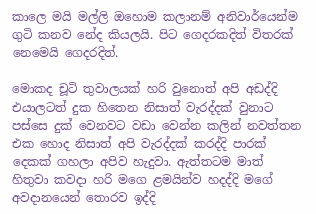කාලෙ මයි මල්ලි ඔහොම කලානම් අනිවාර්යෙන්ම ගුටි කනව නේද කියලයි. පිට ගෙදරකදිත් විතරක් නෙමෙයි ගෙදරදිත්.

මොකද චූටි තුවාලයක් හරි වුනොත් අපි අඩද්දි එයාලටත් දුක හිතෙන නිසාත් වැරද්දක් වුනාට පස්සෙ දුක් වෙනවට වඩා වෙන්න කලින් නවත්තන එක හොද නිසාත් අපි වැරද්දක් කරද්දි පාරක් දෙකක් ගහලා අපිව හැදුවා. ඇත්තටම මාත් හිතුවා කවදා හරි මගෙ ළමයින්ව හදද්දි මගේ අවදානයෙන් තොරව ඉද්දි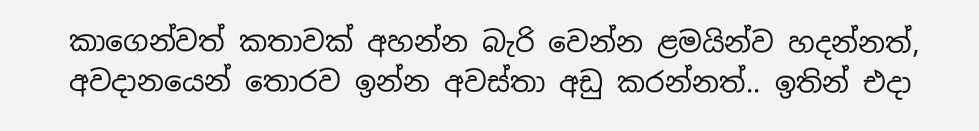කාගෙන්වත් කතාවක් අහන්න බැරි වෙන්න ළමයින්ව හදන්නත්, අවදානයෙන් තොරව ඉන්න අවස්තා අඩු කරන්නත්.. ඉතින් එදා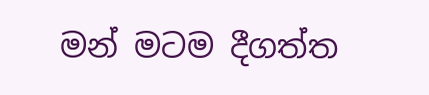මන් මටම දීගත්ත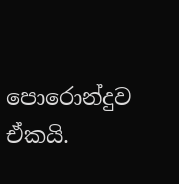පොරොන්දුව ඒකයි.